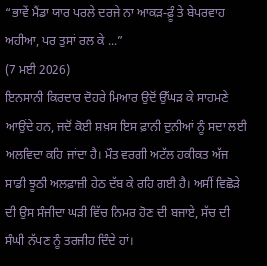“ਭਾਵੇਂ ਮੈਂਡਾ ਯਾਰ ਪਰਲੇ ਦਰਜੇ ਨਾ ਆਕੜ-ਫ਼ੂੰ ਤੇ ਬੇਪਰਵਾਹ ਅਹੀਆ, ਪਰ ਤੁਸਾਂ ਰਲ ਕੇ ...”
(7 ਮਈ 2026)
ਇਨਸਾਨੀ ਕਿਰਦਾਰ ਦੋਹਰੇ ਮਿਆਰ ਉਦੋਂ ਉੱਘੜ ਕੇ ਸਾਹਮਣੇ ਆਉਂਦੇ ਹਨ, ਜਦੋਂ ਕੋਈ ਸ਼ਖ਼ਸ ਇਸ ਫ਼ਾਨੀ ਦੁਨੀਆਂ ਨੂੰ ਸਦਾ ਲਈ ਅਲਵਿਦਾ ਕਹਿ ਜਾਂਦਾ ਹੈ। ਮੌਤ ਵਰਗੀ ਅਟੱਲ ਹਕੀਕਤ ਅੱਜ ਸਾਡੀ ਝੂਠੀ ਅਲਫ਼ਾਜ਼ੀ ਹੇਠ ਦੱਬ ਕੇ ਰਹਿ ਗਈ ਹੈ। ਅਸੀਂ ਵਿਛੋੜੇ ਦੀ ਉਸ ਸੰਜੀਦਾ ਘੜੀ ਵਿੱਚ ਨਿਮਰ ਹੋਣ ਦੀ ਬਜਾਏ, ਸੱਚ ਦੀ ਸੰਘੀ ਨੱਪਣ ਨੂੰ ਤਰਜੀਹ ਦਿੰਦੇ ਹਾਂ।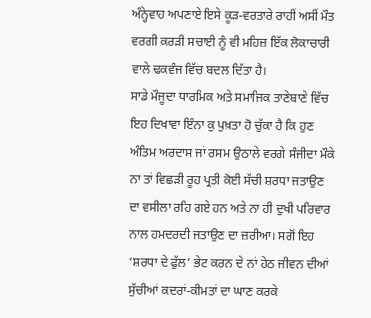ਅੰਨ੍ਹੇਵਾਹ ਅਪਣਾਏ ਇਸੇ ਕੂੜ-ਵਰਤਾਰੇ ਰਾਹੀਂ ਅਸੀਂ ਮੌਤ ਵਰਗੀ ਕਰੜੀ ਸਚਾਈ ਨੂੰ ਵੀ ਮਹਿਜ਼ ਇੱਕ ਲੋਕਾਚਾਰੀ ਵਾਲੇ ਢਕਵੰਜ ਵਿੱਚ ਬਦਲ ਦਿੱਤਾ ਹੈ।
ਸਾਡੇ ਮੌਜੂਦਾ ਧਾਰਮਿਕ ਅਤੇ ਸਮਾਜਿਕ ਤਾਣੇਬਾਣੇ ਵਿੱਚ ਇਹ ਦਿਖਾਵਾ ਇੰਨਾ ਕੁ ਪੁਖ਼ਤਾ ਹੋ ਚੁੱਕਾ ਹੈ ਕਿ ਹੁਣ ਅੰਤਿਮ ਅਰਦਾਸ ਜਾਂ ਰਸਮ ਉਠਾਲੇ ਵਰਗੇ ਸੰਜੀਦਾ ਮੌਕੇ ਨਾ ਤਾਂ ਵਿਛੜੀ ਰੂਹ ਪ੍ਰਤੀ ਕੋਈ ਸੱਚੀ ਸ਼ਰਧਾ ਜਤਾਉਣ ਦਾ ਵਸੀਲਾ ਰਹਿ ਗਏ ਹਨ ਅਤੇ ਨਾ ਹੀ ਦੁਖੀ ਪਰਿਵਾਰ ਨਾਲ ਹਮਦਰਦੀ ਜਤਾਉਣ ਦਾ ਜ਼ਰੀਆ। ਸਗੋਂ ਇਹ ‘ਸ਼ਰਧਾ ਦੇ ਫੁੱਲ’ ਭੇਟ ਕਰਨ ਦੇ ਨਾਂ ਹੇਠ ਜੀਵਨ ਦੀਆਂ ਸੁੱਚੀਆਂ ਕਦਰਾਂ-ਕੀਮਤਾਂ ਦਾ ਘਾਣ ਕਰਕੇ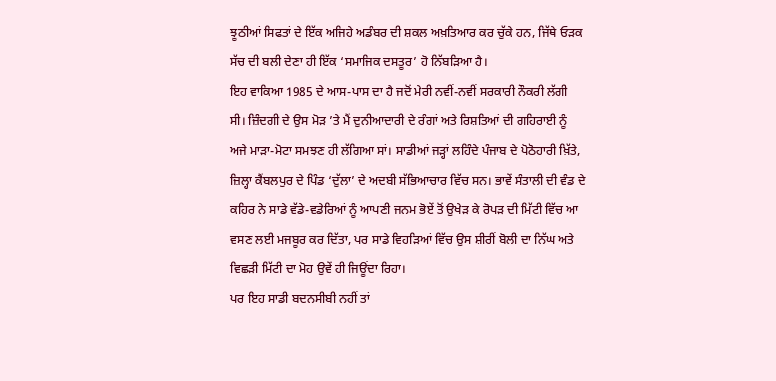ਝੂਠੀਆਂ ਸਿਫਤਾਂ ਦੇ ਇੱਕ ਅਜਿਹੇ ਅਡੰਬਰ ਦੀ ਸ਼ਕਲ ਅਖ਼ਤਿਆਰ ਕਰ ਚੁੱਕੇ ਹਨ, ਜਿੱਥੇ ਓੜਕ ਸੱਚ ਦੀ ਬਲੀ ਦੇਣਾ ਹੀ ਇੱਕ ‘ਸਮਾਜਿਕ ਦਸਤੂਰ’ ਹੋ ਨਿੱਬੜਿਆ ਹੈ।
ਇਹ ਵਾਕਿਆ 1985 ਦੇ ਆਸ-ਪਾਸ ਦਾ ਹੈ ਜਦੋਂ ਮੇਰੀ ਨਵੀਂ-ਨਵੀਂ ਸਰਕਾਰੀ ਨੌਕਰੀ ਲੱਗੀ ਸੀ। ਜ਼ਿੰਦਗੀ ਦੇ ਉਸ ਮੋੜ ’ਤੇ ਮੈਂ ਦੁਨੀਆਦਾਰੀ ਦੇ ਰੰਗਾਂ ਅਤੇ ਰਿਸ਼ਤਿਆਂ ਦੀ ਗਹਿਰਾਈ ਨੂੰ ਅਜੇ ਮਾੜਾ-ਮੋਟਾ ਸਮਝਣ ਹੀ ਲੱਗਿਆ ਸਾਂ। ਸਾਡੀਆਂ ਜੜ੍ਹਾਂ ਲਹਿੰਦੇ ਪੰਜਾਬ ਦੇ ਪੋਠੋਹਾਰੀ ਖ਼ਿੱਤੇ, ਜ਼ਿਲ੍ਹਾ ਕੈਂਬਲਪੁਰ ਦੇ ਪਿੰਡ ‘ਦੁੱਲਾ’ ਦੇ ਅਦਬੀ ਸੱਭਿਆਚਾਰ ਵਿੱਚ ਸਨ। ਭਾਵੇਂ ਸੰਤਾਲੀ ਦੀ ਵੰਡ ਦੇ ਕਹਿਰ ਨੇ ਸਾਡੇ ਵੱਡੇ-ਵਡੇਰਿਆਂ ਨੂੰ ਆਪਣੀ ਜਨਮ ਭੋਏਂ ਤੋਂ ਉਖੇੜ ਕੇ ਰੋਪੜ ਦੀ ਮਿੱਟੀ ਵਿੱਚ ਆ ਵਸਣ ਲਈ ਮਜਬੂਰ ਕਰ ਦਿੱਤਾ, ਪਰ ਸਾਡੇ ਵਿਹੜਿਆਂ ਵਿੱਚ ਉਸ ਸ਼ੀਰੀਂ ਬੋਲੀ ਦਾ ਨਿੱਘ ਅਤੇ ਵਿਛੜੀ ਮਿੱਟੀ ਦਾ ਮੋਹ ਉਵੇਂ ਹੀ ਜਿਊਂਦਾ ਰਿਹਾ।
ਪਰ ਇਹ ਸਾਡੀ ਬਦਨਸੀਬੀ ਨਹੀਂ ਤਾਂ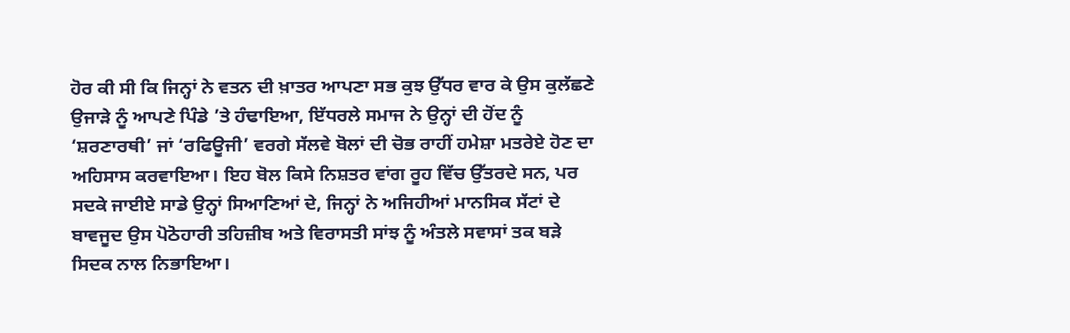ਹੋਰ ਕੀ ਸੀ ਕਿ ਜਿਨ੍ਹਾਂ ਨੇ ਵਤਨ ਦੀ ਖ਼ਾਤਰ ਆਪਣਾ ਸਭ ਕੁਝ ਉੱਧਰ ਵਾਰ ਕੇ ਉਸ ਕੁਲੱਛਣੇ ਉਜਾੜੇ ਨੂੰ ਆਪਣੇ ਪਿੰਡੇ ’ਤੇ ਹੰਢਾਇਆ, ਇੱਧਰਲੇ ਸਮਾਜ ਨੇ ਉਨ੍ਹਾਂ ਦੀ ਹੋਂਦ ਨੂੰ ‘ਸ਼ਰਣਾਰਥੀ’ ਜਾਂ ‘ਰਫਿਊਜੀ’ ਵਰਗੇ ਸੱਲਵੇ ਬੋਲਾਂ ਦੀ ਚੋਭ ਰਾਹੀਂ ਹਮੇਸ਼ਾ ਮਤਰੇਏ ਹੋਣ ਦਾ ਅਹਿਸਾਸ ਕਰਵਾਇਆ। ਇਹ ਬੋਲ ਕਿਸੇ ਨਿਸ਼ਤਰ ਵਾਂਗ ਰੂਹ ਵਿੱਚ ਉੱਤਰਦੇ ਸਨ, ਪਰ ਸਦਕੇ ਜਾਈਏ ਸਾਡੇ ਉਨ੍ਹਾਂ ਸਿਆਣਿਆਂ ਦੇ, ਜਿਨ੍ਹਾਂ ਨੇ ਅਜਿਹੀਆਂ ਮਾਨਸਿਕ ਸੱਟਾਂ ਦੇ ਬਾਵਜੂਦ ਉਸ ਪੋਠੋਹਾਰੀ ਤਹਿਜ਼ੀਬ ਅਤੇ ਵਿਰਾਸਤੀ ਸਾਂਝ ਨੂੰ ਅੰਤਲੇ ਸਵਾਸਾਂ ਤਕ ਬੜੇ ਸਿਦਕ ਨਾਲ ਨਿਭਾਇਆ।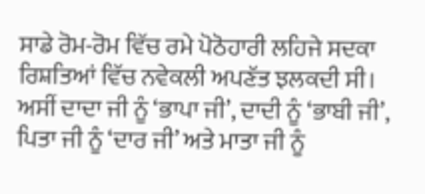ਸਾਡੇ ਰੋਮ-ਰੋਮ ਵਿੱਚ ਰਮੇ ਪੋਠੋਹਾਰੀ ਲਹਿਜੇ ਸਦਕਾ ਰਿਸ਼ਤਿਆਂ ਵਿੱਚ ਨਵੇਕਲੀ ਅਪਣੱਤ ਝਲਕਦੀ ਸੀ। ਅਸੀਂ ਦਾਦਾ ਜੀ ਨੂੰ ‘ਭਾਪਾ ਜੀ’, ਦਾਦੀ ਨੂੰ ‘ਭਾਬੀ ਜੀ’, ਪਿਤਾ ਜੀ ਨੂੰ ‘ਦਾਰ ਜੀ’ ਅਤੇ ਮਾਤਾ ਜੀ ਨੂੰ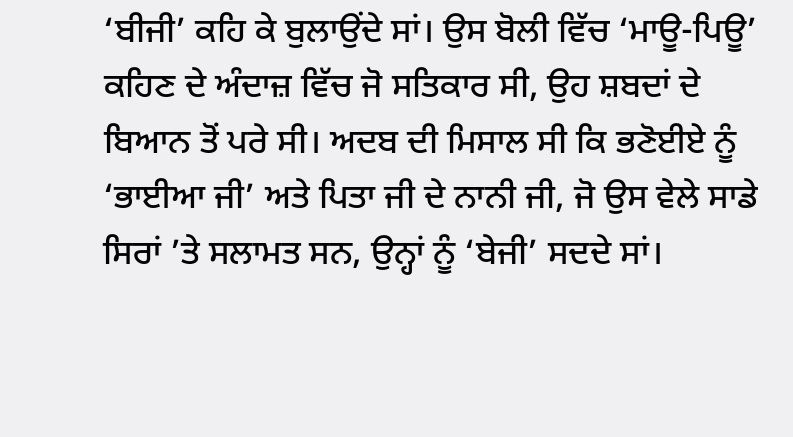‘ਬੀਜੀ’ ਕਹਿ ਕੇ ਬੁਲਾਉਂਦੇ ਸਾਂ। ਉਸ ਬੋਲੀ ਵਿੱਚ ‘ਮਾਊ-ਪਿਊ’ ਕਹਿਣ ਦੇ ਅੰਦਾਜ਼ ਵਿੱਚ ਜੋ ਸਤਿਕਾਰ ਸੀ, ਉਹ ਸ਼ਬਦਾਂ ਦੇ ਬਿਆਨ ਤੋਂ ਪਰੇ ਸੀ। ਅਦਬ ਦੀ ਮਿਸਾਲ ਸੀ ਕਿ ਭਣੋਈਏ ਨੂੰ ‘ਭਾਈਆ ਜੀ’ ਅਤੇ ਪਿਤਾ ਜੀ ਦੇ ਨਾਨੀ ਜੀ, ਜੋ ਉਸ ਵੇਲੇ ਸਾਡੇ ਸਿਰਾਂ ’ਤੇ ਸਲਾਮਤ ਸਨ, ਉਨ੍ਹਾਂ ਨੂੰ ‘ਬੇਜੀ’ ਸਦਦੇ ਸਾਂ।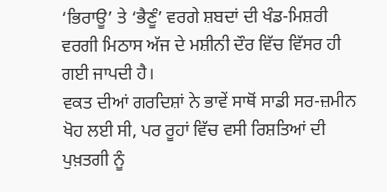‘ਭਿਰਾਊ’ ਤੇ ‘ਭੈਣੂੰ’ ਵਰਗੇ ਸ਼ਬਦਾਂ ਦੀ ਖੰਡ-ਮਿਸ਼ਰੀ ਵਰਗੀ ਮਿਠਾਸ ਅੱਜ ਦੇ ਮਸ਼ੀਨੀ ਦੌਰ ਵਿੱਚ ਵਿੱਸਰ ਹੀ ਗਈ ਜਾਪਦੀ ਹੈ।
ਵਕਤ ਦੀਆਂ ਗਰਦਿਸ਼ਾਂ ਨੇ ਭਾਵੇਂ ਸਾਥੋਂ ਸਾਡੀ ਸਰ-ਜ਼ਮੀਨ ਖੋਹ ਲਈ ਸੀ, ਪਰ ਰੂਹਾਂ ਵਿੱਚ ਵਸੀ ਰਿਸ਼ਤਿਆਂ ਦੀ ਪੁਖ਼ਤਗੀ ਨੂੰ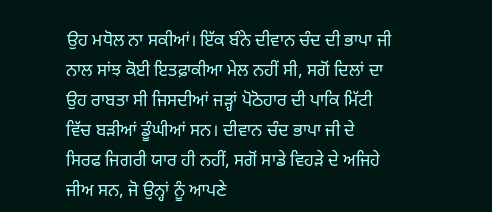ਉਹ ਮਧੋਲ ਨਾ ਸਕੀਆਂ। ਇੱਕ ਬੰਨੇ ਦੀਵਾਨ ਚੰਦ ਦੀ ਭਾਪਾ ਜੀ ਨਾਲ ਸਾਂਝ ਕੋਈ ਇਤਫ਼ਾਕੀਆ ਮੇਲ ਨਹੀਂ ਸੀ, ਸਗੋਂ ਦਿਲਾਂ ਦਾ ਉਹ ਰਾਬਤਾ ਸੀ ਜਿਸਦੀਆਂ ਜੜ੍ਹਾਂ ਪੋਠੋਹਾਰ ਦੀ ਪਾਕਿ ਮਿੱਟੀ ਵਿੱਚ ਬੜੀਆਂ ਡੂੰਘੀਆਂ ਸਨ। ਦੀਵਾਨ ਚੰਦ ਭਾਪਾ ਜੀ ਦੇ ਸਿਰਫ ਜਿਗਰੀ ਯਾਰ ਹੀ ਨਹੀਂ, ਸਗੋਂ ਸਾਡੇ ਵਿਹੜੇ ਦੇ ਅਜਿਹੇ ਜੀਅ ਸਨ, ਜੋ ਉਨ੍ਹਾਂ ਨੂੰ ਆਪਣੇ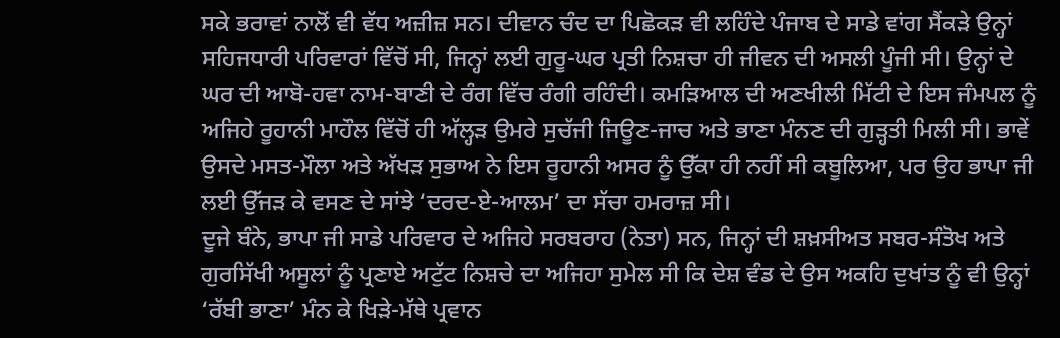ਸਕੇ ਭਰਾਵਾਂ ਨਾਲੋਂ ਵੀ ਵੱਧ ਅਜ਼ੀਜ਼ ਸਨ। ਦੀਵਾਨ ਚੰਦ ਦਾ ਪਿਛੋਕੜ ਵੀ ਲਹਿੰਦੇ ਪੰਜਾਬ ਦੇ ਸਾਡੇ ਵਾਂਗ ਸੈਂਕੜੇ ਉਨ੍ਹਾਂ ਸਹਿਜਧਾਰੀ ਪਰਿਵਾਰਾਂ ਵਿੱਚੋਂ ਸੀ, ਜਿਨ੍ਹਾਂ ਲਈ ਗੁਰੂ-ਘਰ ਪ੍ਰਤੀ ਨਿਸ਼ਚਾ ਹੀ ਜੀਵਨ ਦੀ ਅਸਲੀ ਪੂੰਜੀ ਸੀ। ਉਨ੍ਹਾਂ ਦੇ ਘਰ ਦੀ ਆਬੋ-ਹਵਾ ਨਾਮ-ਬਾਣੀ ਦੇ ਰੰਗ ਵਿੱਚ ਰੰਗੀ ਰਹਿੰਦੀ। ਕਮੜਿਆਲ ਦੀ ਅਣਖੀਲੀ ਮਿੱਟੀ ਦੇ ਇਸ ਜੰਮਪਲ ਨੂੰ ਅਜਿਹੇ ਰੂਹਾਨੀ ਮਾਹੌਲ ਵਿੱਚੋਂ ਹੀ ਅੱਲ੍ਹੜ ਉਮਰੇ ਸੁਚੱਜੀ ਜਿਊਣ-ਜਾਚ ਅਤੇ ਭਾਣਾ ਮੰਨਣ ਦੀ ਗੁੜ੍ਹਤੀ ਮਿਲੀ ਸੀ। ਭਾਵੇਂ ਉਸਦੇ ਮਸਤ-ਮੌਲਾ ਅਤੇ ਅੱਖੜ ਸੁਭਾਅ ਨੇ ਇਸ ਰੂਹਾਨੀ ਅਸਰ ਨੂੰ ਉੱਕਾ ਹੀ ਨਹੀਂ ਸੀ ਕਬੂਲਿਆ, ਪਰ ਉਹ ਭਾਪਾ ਜੀ ਲਈ ਉੱਜੜ ਕੇ ਵਸਣ ਦੇ ਸਾਂਝੇ ‘ਦਰਦ-ਏ-ਆਲਮ’ ਦਾ ਸੱਚਾ ਹਮਰਾਜ਼ ਸੀ।
ਦੂਜੇ ਬੰਨੇ, ਭਾਪਾ ਜੀ ਸਾਡੇ ਪਰਿਵਾਰ ਦੇ ਅਜਿਹੇ ਸਰਬਰਾਹ (ਨੇਤਾ) ਸਨ, ਜਿਨ੍ਹਾਂ ਦੀ ਸ਼ਖ਼ਸੀਅਤ ਸਬਰ-ਸੰਤੋਖ ਅਤੇ ਗੁਰਸਿੱਖੀ ਅਸੂਲਾਂ ਨੂੰ ਪ੍ਰਣਾਏ ਅਟੁੱਟ ਨਿਸ਼ਚੇ ਦਾ ਅਜਿਹਾ ਸੁਮੇਲ ਸੀ ਕਿ ਦੇਸ਼ ਵੰਡ ਦੇ ਉਸ ਅਕਹਿ ਦੁਖਾਂਤ ਨੂੰ ਵੀ ਉਨ੍ਹਾਂ ‘ਰੱਬੀ ਭਾਣਾ’ ਮੰਨ ਕੇ ਖਿੜੇ-ਮੱਥੇ ਪ੍ਰਵਾਨ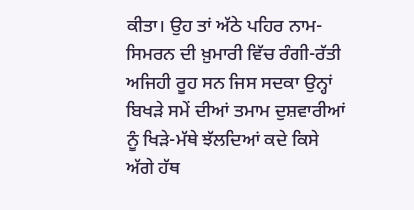ਕੀਤਾ। ਉਹ ਤਾਂ ਅੱਠੇ ਪਹਿਰ ਨਾਮ-ਸਿਮਰਨ ਦੀ ਖ਼ੁਮਾਰੀ ਵਿੱਚ ਰੰਗੀ-ਰੱਤੀ ਅਜਿਹੀ ਰੂਹ ਸਨ ਜਿਸ ਸਦਕਾ ਉਨ੍ਹਾਂ ਬਿਖੜੇ ਸਮੇਂ ਦੀਆਂ ਤਮਾਮ ਦੁਸ਼ਵਾਰੀਆਂ ਨੂੰ ਖਿੜੇ-ਮੱਥੇ ਝੱਲਦਿਆਂ ਕਦੇ ਕਿਸੇ ਅੱਗੇ ਹੱਥ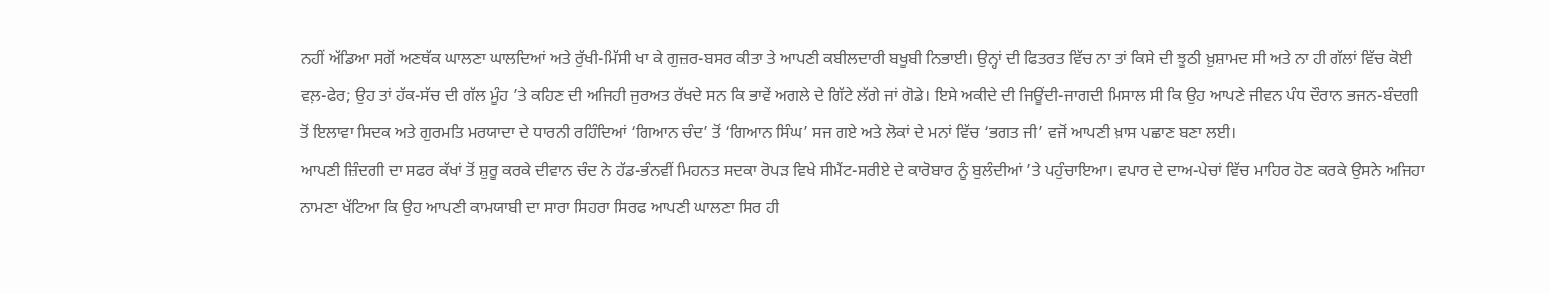ਨਹੀਂ ਅੱਡਿਆ ਸਗੋਂ ਅਣਥੱਕ ਘਾਲਣਾ ਘਾਲਦਿਆਂ ਅਤੇ ਰੁੱਖੀ-ਮਿੱਸੀ ਖਾ ਕੇ ਗੁਜ਼ਰ-ਬਸਰ ਕੀਤਾ ਤੇ ਆਪਣੀ ਕਬੀਲਦਾਰੀ ਬਖੂਬੀ ਨਿਭਾਈ। ਉਨ੍ਹਾਂ ਦੀ ਫਿਤਰਤ ਵਿੱਚ ਨਾ ਤਾਂ ਕਿਸੇ ਦੀ ਝੂਠੀ ਖ਼ੁਸ਼ਾਮਦ ਸੀ ਅਤੇ ਨਾ ਹੀ ਗੱਲਾਂ ਵਿੱਚ ਕੋਈ ਵਲ਼-ਫੇਰ; ਉਹ ਤਾਂ ਹੱਕ-ਸੱਚ ਦੀ ਗੱਲ ਮੂੰਹ ’ਤੇ ਕਹਿਣ ਦੀ ਅਜਿਹੀ ਜੁਰਅਤ ਰੱਖਦੇ ਸਨ ਕਿ ਭਾਵੇਂ ਅਗਲੇ ਦੇ ਗਿੱਟੇ ਲੱਗੇ ਜਾਂ ਗੋਡੇ। ਇਸੇ ਅਕੀਦੇ ਦੀ ਜਿਊਂਦੀ-ਜਾਗਦੀ ਮਿਸਾਲ ਸੀ ਕਿ ਉਹ ਆਪਣੇ ਜੀਵਨ ਪੰਧ ਦੌਰਾਨ ਭਜਨ-ਬੰਦਗੀ ਤੋਂ ਇਲਾਵਾ ਸਿਦਕ ਅਤੇ ਗੁਰਮਤਿ ਮਰਯਾਦਾ ਦੇ ਧਾਰਨੀ ਰਹਿੰਦਿਆਂ ‘ਗਿਆਨ ਚੰਦ’ ਤੋਂ ‘ਗਿਆਨ ਸਿੰਘ’ ਸਜ ਗਏ ਅਤੇ ਲੋਕਾਂ ਦੇ ਮਨਾਂ ਵਿੱਚ ‘ਭਗਤ ਜੀ’ ਵਜੋਂ ਆਪਣੀ ਖ਼ਾਸ ਪਛਾਣ ਬਣਾ ਲਈ।
ਆਪਣੀ ਜ਼ਿੰਦਗੀ ਦਾ ਸਫਰ ਕੱਖਾਂ ਤੋਂ ਸ਼ੁਰੂ ਕਰਕੇ ਦੀਵਾਨ ਚੰਦ ਨੇ ਹੱਡ-ਭੰਨਵੀਂ ਮਿਹਨਤ ਸਦਕਾ ਰੋਪੜ ਵਿਖੇ ਸੀਮੈਂਟ-ਸਰੀਏ ਦੇ ਕਾਰੋਬਾਰ ਨੂੰ ਬੁਲੰਦੀਆਂ ’ਤੇ ਪਹੁੰਚਾਇਆ। ਵਪਾਰ ਦੇ ਦਾਅ-ਪੇਚਾਂ ਵਿੱਚ ਮਾਹਿਰ ਹੋਣ ਕਰਕੇ ਉਸਨੇ ਅਜਿਹਾ ਨਾਮਣਾ ਖੱਟਿਆ ਕਿ ਉਹ ਆਪਣੀ ਕਾਮਯਾਬੀ ਦਾ ਸਾਰਾ ਸਿਹਰਾ ਸਿਰਫ ਆਪਣੀ ਘਾਲਣਾ ਸਿਰ ਹੀ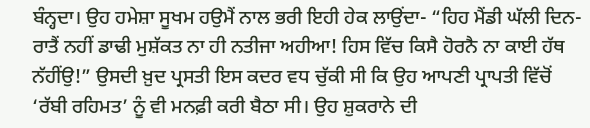ਬੰਨ੍ਹਦਾ। ਉਹ ਹਮੇਸ਼ਾ ਸੂਖਮ ਹਉਮੈਂ ਨਾਲ ਭਰੀ ਇਹੀ ਹੇਕ ਲਾਉਂਦਾ- “ਹਿਹ ਮੈਂਡੀ ਘੱਲੀ ਦਿਨ-ਰਾਤੈਂ ਨਹੀਂ ਡਾਢੀ ਮੁਸ਼ੱਕਤ ਨਾ ਹੀ ਨਤੀਜਾ ਅਹੀਆ! ਹਿਸ ਵਿੱਚ ਕਿਸੈ ਹੋਰਨੈ ਨਾ ਕਾਈ ਹੱਥ ਨੱਹੀਂਉ!” ਉਸਦੀ ਖ਼ੁਦ ਪ੍ਰਸਤੀ ਇਸ ਕਦਰ ਵਧ ਚੁੱਕੀ ਸੀ ਕਿ ਉਹ ਆਪਣੀ ਪ੍ਰਾਪਤੀ ਵਿੱਚੋਂ ‘ਰੱਬੀ ਰਹਿਮਤ’ ਨੂੰ ਵੀ ਮਨਫ਼ੀ ਕਰੀ ਬੈਠਾ ਸੀ। ਉਹ ਸ਼ੁਕਰਾਨੇ ਦੀ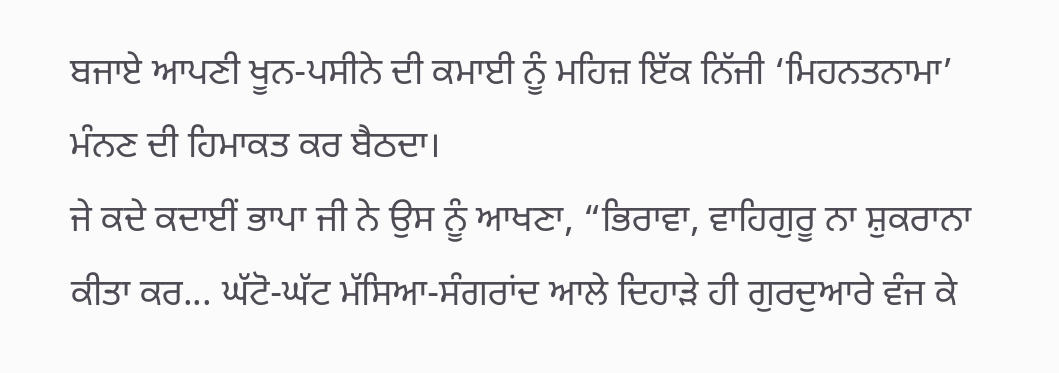ਬਜਾਏ ਆਪਣੀ ਖੂਨ-ਪਸੀਨੇ ਦੀ ਕਮਾਈ ਨੂੰ ਮਹਿਜ਼ ਇੱਕ ਨਿੱਜੀ ‘ਮਿਹਨਤਨਾਮਾ’ ਮੰਨਣ ਦੀ ਹਿਮਾਕਤ ਕਰ ਬੈਠਦਾ।
ਜੇ ਕਦੇ ਕਦਾਈਂ ਭਾਪਾ ਜੀ ਨੇ ਉਸ ਨੂੰ ਆਖਣਾ, “ਭਿਰਾਵਾ, ਵਾਹਿਗੁਰੂ ਨਾ ਸ਼ੁਕਰਾਨਾ ਕੀਤਾ ਕਰ... ਘੱਟੋ-ਘੱਟ ਮੱਸਿਆ-ਸੰਗਰਾਂਦ ਆਲੇ ਦਿਹਾੜੇ ਹੀ ਗੁਰਦੁਆਰੇ ਵੰਜ ਕੇ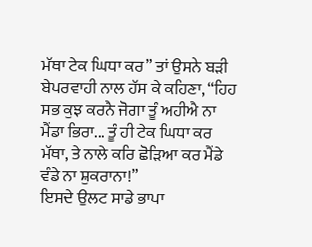ਮੱਥਾ ਟੇਕ ਘਿਧਾ ਕਰ” ਤਾਂ ਉਸਨੇ ਬੜੀ ਬੇਪਰਵਾਹੀ ਨਾਲ ਹੱਸ ਕੇ ਕਹਿਣਾ, “ਹਿਹ ਸਭ ਕੁਝ ਕਰਨੈ ਜੋਗਾ ਤੂੰ ਅਹੀਐ ਨਾ ਮੈਂਡਾ ਭਿਰਾ... ਤੂੰ ਹੀ ਟੇਕ ਘਿਧਾ ਕਰ ਮੱਥਾ, ਤੇ ਨਾਲੇ ਕਰਿ ਛੋੜਿਆ ਕਰ ਮੈਂਡੇ ਵੰਡੇ ਨਾ ਸ਼ੁਕਰਾਨਾ!”
ਇਸਦੇ ਉਲਟ ਸਾਡੇ ਭਾਪਾ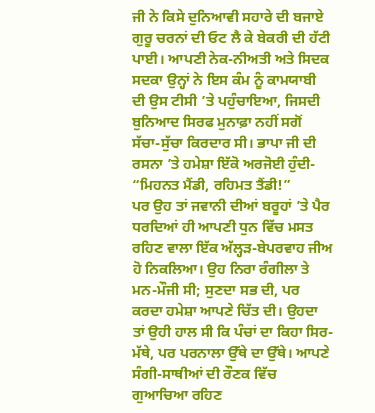ਜੀ ਨੇ ਕਿਸੇ ਦੁਨਿਆਵੀ ਸਹਾਰੇ ਦੀ ਬਜਾਏ ਗੁਰੂ ਚਰਨਾਂ ਦੀ ਓਟ ਲੈ ਕੇ ਬੇਕਰੀ ਦੀ ਹੱਟੀ ਪਾਈ। ਆਪਣੀ ਨੇਕ-ਨੀਅਤੀ ਅਤੇ ਸਿਦਕ ਸਦਕਾ ਉਨ੍ਹਾਂ ਨੇ ਇਸ ਕੰਮ ਨੂੰ ਕਾਮਯਾਬੀ ਦੀ ਉਸ ਟੀਸੀ ’ਤੇ ਪਹੁੰਚਾਇਆ, ਜਿਸਦੀ ਬੁਨਿਆਦ ਸਿਰਫ ਮੁਨਾਫ਼ਾ ਨਹੀਂ ਸਗੋਂ ਸੱਚਾ-ਸੁੱਚਾ ਕਿਰਦਾਰ ਸੀ। ਭਾਪਾ ਜੀ ਦੀ ਰਸਨਾ ’ਤੇ ਹਮੇਸ਼ਾ ਇੱਕੋ ਅਰਜੋਈ ਹੁੰਦੀ- “ਮਿਹਨਤ ਮੈਂਡੀ, ਰਹਿਮਤ ਤੈਂਡੀ!”
ਪਰ ਉਹ ਤਾਂ ਜਵਾਨੀ ਦੀਆਂ ਬਰੂਹਾਂ ’ਤੇ ਪੈਰ ਧਰਦਿਆਂ ਹੀ ਆਪਣੀ ਧੁਨ ਵਿੱਚ ਮਸਤ ਰਹਿਣ ਵਾਲਾ ਇੱਕ ਅੱਲ੍ਹੜ-ਬੇਪਰਵਾਹ ਜੀਅ ਹੋ ਨਿਕਲਿਆ। ਉਹ ਨਿਰਾ ਰੰਗੀਲਾ ਤੇ ਮਨ-ਮੌਜੀ ਸੀ; ਸੁਣਦਾ ਸਭ ਦੀ, ਪਰ ਕਰਦਾ ਹਮੇਸ਼ਾ ਆਪਣੇ ਚਿੱਤ ਦੀ। ਉਹਦਾ ਤਾਂ ਉਹੀ ਹਾਲ ਸੀ ਕਿ ਪੰਚਾਂ ਦਾ ਕਿਹਾ ਸਿਰ-ਮੱਥੇ, ਪਰ ਪਰਨਾਲਾ ਉੱਥੇ ਦਾ ਉੱਥੇ। ਆਪਣੇ ਸੰਗੀ-ਸਾਥੀਆਂ ਦੀ ਰੌਣਕ ਵਿੱਚ ਗੁਆਚਿਆ ਰਹਿਣ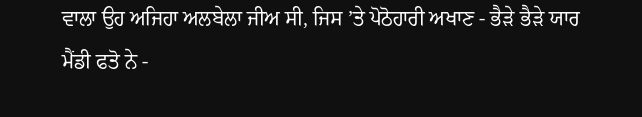ਵਾਲਾ ਉਹ ਅਜਿਹਾ ਅਲਬੇਲਾ ਜੀਅ ਸੀ, ਜਿਸ ’ਤੇ ਪੋਠੋਹਾਰੀ ਅਖਾਣ - ਭੈੜੇ ਭੈੜੇ ਯਾਰ ਮੈਂਡੀ ਫਤੋ ਨੇ -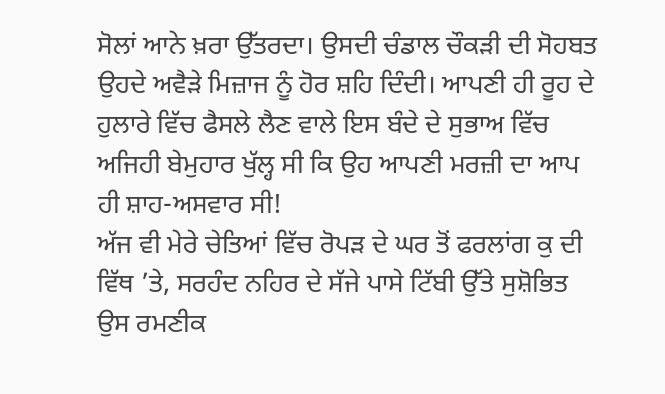ਸੋਲਾਂ ਆਨੇ ਖ਼ਰਾ ਉੱਤਰਦਾ। ਉਸਦੀ ਚੰਡਾਲ ਚੌਕੜੀ ਦੀ ਸੋਹਬਤ ਉਹਦੇ ਅਵੈੜੇ ਮਿਜ਼ਾਜ ਨੂੰ ਹੋਰ ਸ਼ਹਿ ਦਿੰਦੀ। ਆਪਣੀ ਹੀ ਰੂਹ ਦੇ ਹੁਲਾਰੇ ਵਿੱਚ ਫੈਸਲੇ ਲੈਣ ਵਾਲੇ ਇਸ ਬੰਦੇ ਦੇ ਸੁਭਾਅ ਵਿੱਚ ਅਜਿਹੀ ਬੇਮੁਹਾਰ ਖੁੱਲ੍ਹ ਸੀ ਕਿ ਉਹ ਆਪਣੀ ਮਰਜ਼ੀ ਦਾ ਆਪ ਹੀ ਸ਼ਾਹ-ਅਸਵਾਰ ਸੀ!
ਅੱਜ ਵੀ ਮੇਰੇ ਚੇਤਿਆਂ ਵਿੱਚ ਰੋਪੜ ਦੇ ਘਰ ਤੋਂ ਫਰਲਾਂਗ ਕੁ ਦੀ ਵਿੱਥ ’ਤੇ, ਸਰਹੰਦ ਨਹਿਰ ਦੇ ਸੱਜੇ ਪਾਸੇ ਟਿੱਬੀ ਉੱਤੇ ਸੁਸ਼ੋਭਿਤ ਉਸ ਰਮਣੀਕ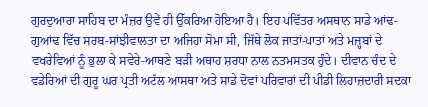ਗੁਰਦੁਆਰਾ ਸਾਹਿਬ ਦਾ ਮੰਜ਼ਰ ਉਵੇਂ ਹੀ ਉੱਕਰਿਆ ਹੋਇਆ ਹੈ। ਇਹ ਪਵਿੱਤਰ ਅਸਥਾਨ ਸਾਡੇ ਆਂਢ-ਗੁਆਂਢ ਵਿੱਚ ਸਰਬ-ਸਾਂਝੀਵਾਲਤਾ ਦਾ ਅਜਿਹਾ ਸੋਮਾ ਸੀ, ਜਿੱਥੇ ਲੋਕ ਜਾਤਾਂ-ਪਾਤਾਂ ਅਤੇ ਮਜ਼੍ਹਬਾਂ ਦੇ ਵਖਰੇਵਿਆਂ ਨੂੰ ਭੁਲਾ ਕੇ ਸਵੇਰੇ-ਆਥਣੇ ਬੜੀ ਅਥਾਹ ਸ਼ਰਧਾ ਨਾਲ ਨਤਮਸਤਕ ਹੁੰਦੇ। ਦੀਵਾਨ ਚੰਦ ਦੇ ਵਡੇਰਿਆਂ ਦੀ ਗੁਰੂ ਘਰ ਪ੍ਰਤੀ ਅਟੱਲ ਆਸਥਾ ਅਤੇ ਸਾਡੇ ਦੋਵਾਂ ਪਰਿਵਾਰਾਂ ਦੀ ਪੀਡੀ ਲਿਹਾਜ਼ਦਾਰੀ ਸਦਕਾ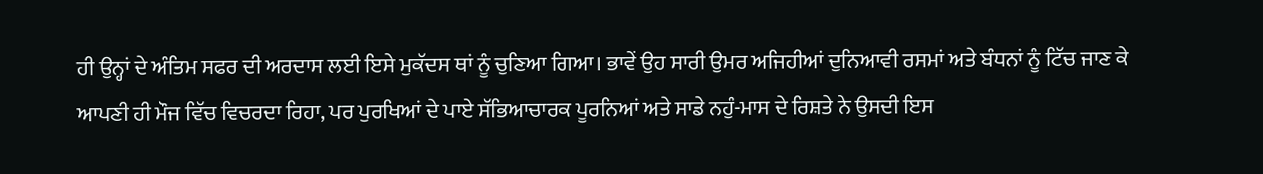ਹੀ ਉਨ੍ਹਾਂ ਦੇ ਅੰਤਿਮ ਸਫਰ ਦੀ ਅਰਦਾਸ ਲਈ ਇਸੇ ਮੁਕੱਦਸ ਥਾਂ ਨੂੰ ਚੁਣਿਆ ਗਿਆ। ਭਾਵੇਂ ਉਹ ਸਾਰੀ ਉਮਰ ਅਜਿਹੀਆਂ ਦੁਨਿਆਵੀ ਰਸਮਾਂ ਅਤੇ ਬੰਧਨਾਂ ਨੂੰ ਟਿੱਚ ਜਾਣ ਕੇ ਆਪਣੀ ਹੀ ਮੌਜ ਵਿੱਚ ਵਿਚਰਦਾ ਰਿਹਾ, ਪਰ ਪੁਰਖਿਆਂ ਦੇ ਪਾਏ ਸੱਭਿਆਚਾਰਕ ਪੂਰਨਿਆਂ ਅਤੇ ਸਾਡੇ ਨਹੁੰ-ਮਾਸ ਦੇ ਰਿਸ਼ਤੇ ਨੇ ਉਸਦੀ ਇਸ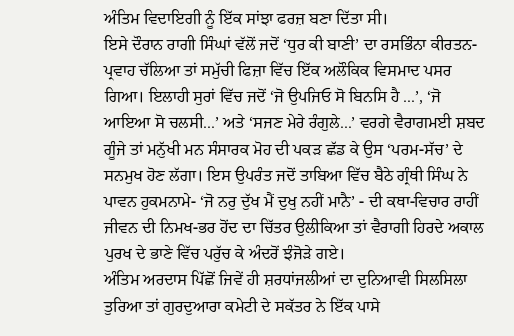ਅੰਤਿਮ ਵਿਦਾਇਗੀ ਨੂੰ ਇੱਕ ਸਾਂਝਾ ਫਰਜ਼ ਬਣਾ ਦਿੱਤਾ ਸੀ।
ਇਸੇ ਦੌਰਾਨ ਰਾਗੀ ਸਿੰਘਾਂ ਵੱਲੋਂ ਜਦੋਂ ‘ਧੁਰ ਕੀ ਬਾਣੀ’ ਦਾ ਰਸਭਿੰਨਾ ਕੀਰਤਨ-ਪ੍ਰਵਾਹ ਚੱਲਿਆ ਤਾਂ ਸਮੁੱਚੀ ਫਿਜ਼ਾ ਵਿੱਚ ਇੱਕ ਅਲੌਕਿਕ ਵਿਸਮਾਦ ਪਸਰ ਗਿਆ। ਇਲਾਹੀ ਸੁਰਾਂ ਵਿੱਚ ਜਦੋਂ ‘ਜੋ ਉਪਜਿਓ ਸੋ ਬਿਨਸਿ ਹੈ ...’, ‘ਜੋ ਆਇਆ ਸੋ ਚਲਸੀ...’ ਅਤੇ ‘ਸਜਣ ਮੇਰੇ ਰੰਗੁਲੇ...’ ਵਰਗੇ ਵੈਰਾਗਮਈ ਸ਼ਬਦ ਗੂੰਜੇ ਤਾਂ ਮਨੁੱਖੀ ਮਨ ਸੰਸਾਰਕ ਮੋਹ ਦੀ ਪਕੜ ਛੱਡ ਕੇ ਉਸ ‘ਪਰਮ-ਸੱਚ’ ਦੇ ਸਨਮੁਖ ਹੋਣ ਲੱਗਾ। ਇਸ ਉਪਰੰਤ ਜਦੋਂ ਤਾਬਿਆ ਵਿੱਚ ਬੈਠੇ ਗ੍ਰੰਥੀ ਸਿੰਘ ਨੇ ਪਾਵਨ ਹੁਕਮਨਾਮੇ- ‘ਜੋ ਨਰੁ ਦੁੱਖ ਮੈਂ ਦੁਖੁ ਨਹੀਂ ਮਾਨੈ’ - ਦੀ ਕਥਾ-ਵਿਚਾਰ ਰਾਹੀਂ ਜੀਵਨ ਦੀ ਨਿਮਖ-ਭਰ ਹੋਂਦ ਦਾ ਚਿੱਤਰ ਉਲੀਕਿਆ ਤਾਂ ਵੈਰਾਗੀ ਹਿਰਦੇ ਅਕਾਲ ਪੁਰਖ ਦੇ ਭਾਣੇ ਵਿੱਚ ਪਰੁੱਚ ਕੇ ਅੰਦਰੋਂ ਝੰਜੋੜੇ ਗਏ।
ਅੰਤਿਮ ਅਰਦਾਸ ਪਿੱਛੋਂ ਜਿਵੇਂ ਹੀ ਸ਼ਰਧਾਂਜਲੀਆਂ ਦਾ ਦੁਨਿਆਵੀ ਸਿਲਸਿਲਾ ਤੁਰਿਆ ਤਾਂ ਗੁਰਦੁਆਰਾ ਕਮੇਟੀ ਦੇ ਸਕੱਤਰ ਨੇ ਇੱਕ ਪਾਸੇ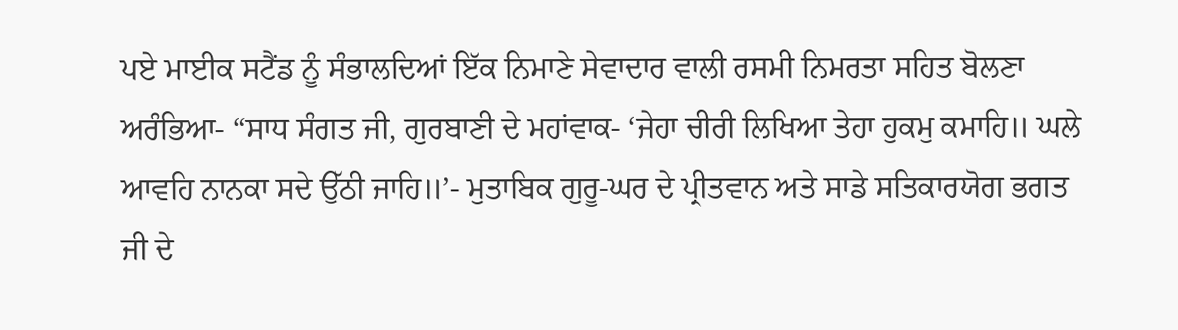ਪਏ ਮਾਈਕ ਸਟੈਂਡ ਨੂੰ ਸੰਭਾਲਦਿਆਂ ਇੱਕ ਨਿਮਾਣੇ ਸੇਵਾਦਾਰ ਵਾਲੀ ਰਸਮੀ ਨਿਮਰਤਾ ਸਹਿਤ ਬੋਲਣਾ ਅਰੰਭਿਆ- “ਸਾਧ ਸੰਗਤ ਜੀ, ਗੁਰਬਾਣੀ ਦੇ ਮਹਾਂਵਾਕ- ‘ਜੇਹਾ ਚੀਰੀ ਲਿਖਿਆ ਤੇਹਾ ਹੁਕਮੁ ਕਮਾਹਿ॥ ਘਲੇ ਆਵਹਿ ਨਾਨਕਾ ਸਦੇ ਉੱਠੀ ਜਾਹਿ॥’- ਮੁਤਾਬਿਕ ਗੁਰੂ-ਘਰ ਦੇ ਪ੍ਰੀਤਵਾਨ ਅਤੇ ਸਾਡੇ ਸਤਿਕਾਰਯੋਗ ਭਗਤ ਜੀ ਦੇ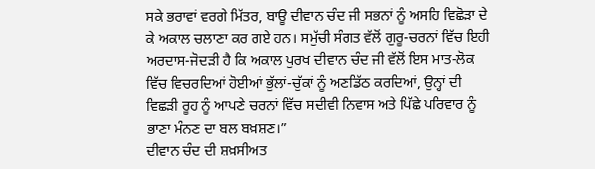ਸਕੇ ਭਰਾਵਾਂ ਵਰਗੇ ਮਿੱਤਰ, ਬਾਊ ਦੀਵਾਨ ਚੰਦ ਜੀ ਸਭਨਾਂ ਨੂੰ ਅਸਹਿ ਵਿਛੋੜਾ ਦੇ ਕੇ ਅਕਾਲ ਚਲਾਣਾ ਕਰ ਗਏ ਹਨ। ਸਮੁੱਚੀ ਸੰਗਤ ਵੱਲੋਂ ਗੁਰੂ-ਚਰਨਾਂ ਵਿੱਚ ਇਹੀ ਅਰਦਾਸ-ਜੋਦੜੀ ਹੈ ਕਿ ਅਕਾਲ ਪੁਰਖ ਦੀਵਾਨ ਚੰਦ ਜੀ ਵੱਲੋਂ ਇਸ ਮਾਤ-ਲੋਕ ਵਿੱਚ ਵਿਚਰਦਿਆਂ ਹੋਈਆਂ ਭੁੱਲਾਂ-ਚੁੱਕਾਂ ਨੂੰ ਅਣਡਿੱਠ ਕਰਦਿਆਂ, ਉਨ੍ਹਾਂ ਦੀ ਵਿਛੜੀ ਰੂਹ ਨੂੰ ਆਪਣੇ ਚਰਨਾਂ ਵਿੱਚ ਸਦੀਵੀ ਨਿਵਾਸ ਅਤੇ ਪਿੱਛੇ ਪਰਿਵਾਰ ਨੂੰ ਭਾਣਾ ਮੰਨਣ ਦਾ ਬਲ ਬਖ਼ਸ਼ਣ।”
ਦੀਵਾਨ ਚੰਦ ਦੀ ਸ਼ਖ਼ਸੀਅਤ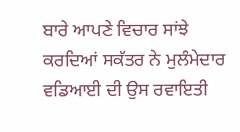ਬਾਰੇ ਆਪਣੇ ਵਿਚਾਰ ਸਾਂਝੇ ਕਰਦਿਆਂ ਸਕੱਤਰ ਨੇ ਮੁਲੰਮੇਦਾਰ ਵਡਿਆਈ ਦੀ ਉਸ ਰਵਾਇਤੀ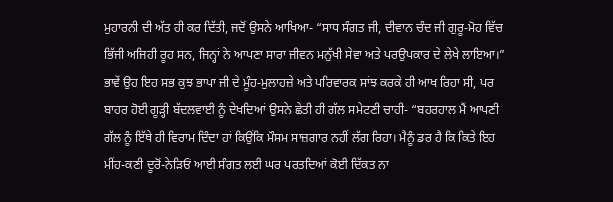ਮੁਹਾਰਨੀ ਦੀ ਅੱਤ ਹੀ ਕਰ ਦਿੱਤੀ, ਜਦੋਂ ਉਸਨੇ ਆਖਿਆ- “ਸਾਧ ਸੰਗਤ ਜੀ, ਦੀਵਾਨ ਚੰਦ ਜੀ ਗੁਰੂ-ਮੋਹ ਵਿੱਚ ਭਿੱਜੀ ਅਜਿਹੀ ਰੂਹ ਸਨ, ਜਿਨ੍ਹਾਂ ਨੇ ਆਪਣਾ ਸਾਰਾ ਜੀਵਨ ਮਨੁੱਖੀ ਸੇਵਾ ਅਤੇ ਪਰਉਪਕਾਰ ਦੇ ਲੇਖੇ ਲਾਇਆ।” ਭਾਵੇਂ ਉਹ ਇਹ ਸਭ ਕੁਝ ਭਾਪਾ ਜੀ ਦੇ ਮੂੰਹ-ਮੁਲਾਹਜ਼ੇ ਅਤੇ ਪਰਿਵਾਰਕ ਸਾਂਝ ਕਰਕੇ ਹੀ ਆਖ ਰਿਹਾ ਸੀ, ਪਰ ਬਾਹਰ ਹੋਈ ਗੂੜ੍ਹੀ ਬੱਦਲਵਾਈ ਨੂੰ ਦੇਖਦਿਆਂ ਉਸਨੇ ਛੇਤੀ ਹੀ ਗੱਲ ਸਮੇਟਣੀ ਚਾਹੀ- “ਬਹਰਹਾਲ ਮੈਂ ਆਪਣੀ ਗੱਲ ਨੂੰ ਇੱਥੇ ਹੀ ਵਿਰਾਮ ਦਿੰਦਾ ਹਾਂ ਕਿਉਂਕਿ ਮੌਸਮ ਸਾਜ਼ਗਾਰ ਨਹੀਂ ਲੱਗ ਰਿਹਾ। ਮੈਨੂੰ ਡਰ ਹੈ ਕਿ ਕਿਤੇ ਇਹ ਮੀਂਹ-ਕਣੀ ਦੂਰੋਂ-ਨੇੜਿਓਂ ਆਈ ਸੰਗਤ ਲਈ ਘਰ ਪਰਤਦਿਆਂ ਕੋਈ ਦਿੱਕਤ ਨਾ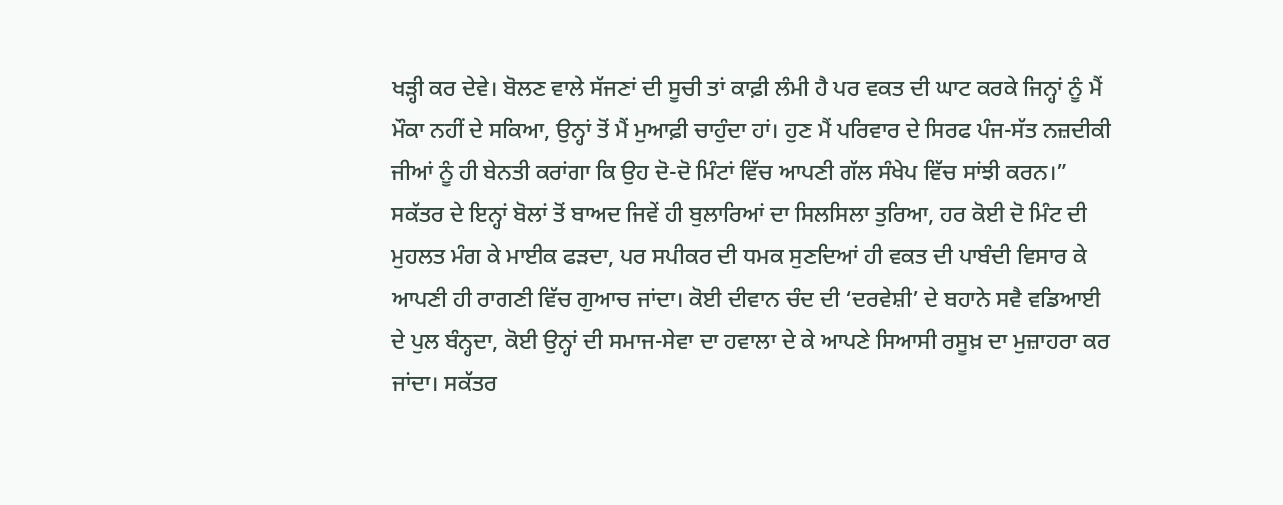ਖੜ੍ਹੀ ਕਰ ਦੇਵੇ। ਬੋਲਣ ਵਾਲੇ ਸੱਜਣਾਂ ਦੀ ਸੂਚੀ ਤਾਂ ਕਾਫ਼ੀ ਲੰਮੀ ਹੈ ਪਰ ਵਕਤ ਦੀ ਘਾਟ ਕਰਕੇ ਜਿਨ੍ਹਾਂ ਨੂੰ ਮੈਂ ਮੌਕਾ ਨਹੀਂ ਦੇ ਸਕਿਆ, ਉਨ੍ਹਾਂ ਤੋਂ ਮੈਂ ਮੁਆਫ਼ੀ ਚਾਹੁੰਦਾ ਹਾਂ। ਹੁਣ ਮੈਂ ਪਰਿਵਾਰ ਦੇ ਸਿਰਫ ਪੰਜ-ਸੱਤ ਨਜ਼ਦੀਕੀ ਜੀਆਂ ਨੂੰ ਹੀ ਬੇਨਤੀ ਕਰਾਂਗਾ ਕਿ ਉਹ ਦੋ-ਦੋ ਮਿੰਟਾਂ ਵਿੱਚ ਆਪਣੀ ਗੱਲ ਸੰਖੇਪ ਵਿੱਚ ਸਾਂਝੀ ਕਰਨ।”
ਸਕੱਤਰ ਦੇ ਇਨ੍ਹਾਂ ਬੋਲਾਂ ਤੋਂ ਬਾਅਦ ਜਿਵੇਂ ਹੀ ਬੁਲਾਰਿਆਂ ਦਾ ਸਿਲਸਿਲਾ ਤੁਰਿਆ, ਹਰ ਕੋਈ ਦੋ ਮਿੰਟ ਦੀ ਮੁਹਲਤ ਮੰਗ ਕੇ ਮਾਈਕ ਫੜਦਾ, ਪਰ ਸਪੀਕਰ ਦੀ ਧਮਕ ਸੁਣਦਿਆਂ ਹੀ ਵਕਤ ਦੀ ਪਾਬੰਦੀ ਵਿਸਾਰ ਕੇ ਆਪਣੀ ਹੀ ਰਾਗਣੀ ਵਿੱਚ ਗੁਆਚ ਜਾਂਦਾ। ਕੋਈ ਦੀਵਾਨ ਚੰਦ ਦੀ ‘ਦਰਵੇਸ਼ੀ’ ਦੇ ਬਹਾਨੇ ਸਵੈ ਵਡਿਆਈ ਦੇ ਪੁਲ ਬੰਨ੍ਹਦਾ, ਕੋਈ ਉਨ੍ਹਾਂ ਦੀ ਸਮਾਜ-ਸੇਵਾ ਦਾ ਹਵਾਲਾ ਦੇ ਕੇ ਆਪਣੇ ਸਿਆਸੀ ਰਸੂਖ਼ ਦਾ ਮੁਜ਼ਾਹਰਾ ਕਰ ਜਾਂਦਾ। ਸਕੱਤਰ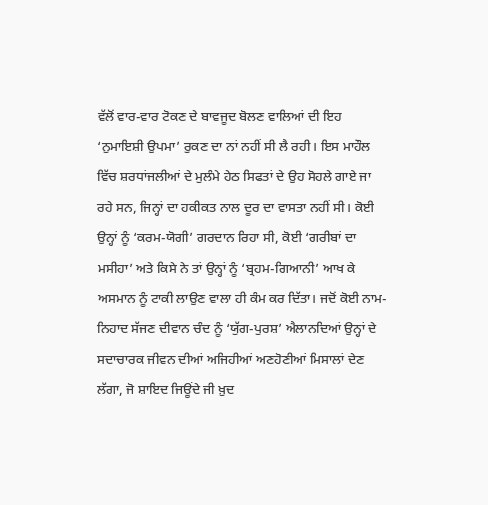ਵੱਲੋਂ ਵਾਰ-ਵਾਰ ਟੋਕਣ ਦੇ ਬਾਵਜੂਦ ਬੋਲਣ ਵਾਲਿਆਂ ਦੀ ਇਹ ‘ਨੁਮਾਇਸ਼ੀ ਉਪਮਾ’ ਰੁਕਣ ਦਾ ਨਾਂ ਨਹੀਂ ਸੀ ਲੈ ਰਹੀ। ਇਸ ਮਾਹੌਲ ਵਿੱਚ ਸ਼ਰਧਾਂਜਲੀਆਂ ਦੇ ਮੁਲੰਮੇ ਹੇਠ ਸਿਫਤਾਂ ਦੇ ਉਹ ਸੋਹਲੇ ਗਾਏ ਜਾ ਰਹੇ ਸਨ, ਜਿਨ੍ਹਾਂ ਦਾ ਹਕੀਕਤ ਨਾਲ ਦੂਰ ਦਾ ਵਾਸਤਾ ਨਹੀਂ ਸੀ। ਕੋਈ ਉਨ੍ਹਾਂ ਨੂੰ ‘ਕਰਮ-ਯੋਗੀ’ ਗਰਦਾਨ ਰਿਹਾ ਸੀ, ਕੋਈ ‘ਗਰੀਬਾਂ ਦਾ ਮਸੀਹਾ’ ਅਤੇ ਕਿਸੇ ਨੇ ਤਾਂ ਉਨ੍ਹਾਂ ਨੂੰ ‘ਬ੍ਰਹਮ-ਗਿਆਨੀ’ ਆਖ ਕੇ ਅਸਮਾਨ ਨੂੰ ਟਾਕੀ ਲਾਉਣ ਵਾਲਾ ਹੀ ਕੰਮ ਕਰ ਦਿੱਤਾ। ਜਦੋਂ ਕੋਈ ਨਾਮ-ਨਿਹਾਦ ਸੱਜਣ ਦੀਵਾਨ ਚੰਦ ਨੂੰ ‘ਯੁੱਗ-ਪੁਰਸ਼’ ਐਲਾਨਦਿਆਂ ਉਨ੍ਹਾਂ ਦੇ ਸਦਾਚਾਰਕ ਜੀਵਨ ਦੀਆਂ ਅਜਿਹੀਆਂ ਅਣਹੋਣੀਆਂ ਮਿਸਾਲਾਂ ਦੇਣ ਲੱਗਾ, ਜੋ ਸ਼ਾਇਦ ਜਿਊਂਦੇ ਜੀ ਖ਼ੁਦ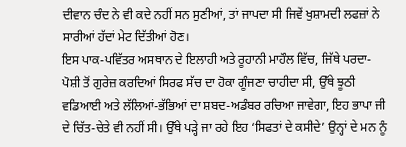ਦੀਵਾਨ ਚੰਦ ਨੇ ਵੀ ਕਦੇ ਨਹੀਂ ਸਨ ਸੁਣੀਆਂ, ਤਾਂ ਜਾਪਦਾ ਸੀ ਜਿਵੇਂ ਖੁਸ਼ਾਮਦੀ ਲਫਜ਼ਾਂ ਨੇ ਸਾਰੀਆਂ ਹੱਦਾਂ ਮੇਟ ਦਿੱਤੀਆਂ ਹੋਣ।
ਇਸ ਪਾਕ-ਪਵਿੱਤਰ ਅਸਥਾਨ ਦੇ ਇਲਾਹੀ ਅਤੇ ਰੂਹਾਨੀ ਮਾਹੌਲ ਵਿੱਚ, ਜਿੱਥੇ ਪਰਦਾ-ਪੋਸ਼ੀ ਤੋਂ ਗੁਰੇਜ਼ ਕਰਦਿਆਂ ਸਿਰਫ ਸੱਚ ਦਾ ਹੋਕਾ ਗੂੰਜਣਾ ਚਾਹੀਦਾ ਸੀ, ਉੱਥੇ ਝੂਠੀ ਵਡਿਆਈ ਅਤੇ ਲੱਲਿਆਂ-ਭੱਭਿਆਂ ਦਾ ਸ਼ਬਦ-ਅਡੰਬਰ ਰਚਿਆ ਜਾਵੇਗਾ, ਇਹ ਭਾਪਾ ਜੀ ਦੇ ਚਿੱਤ-ਚੇਤੇ ਵੀ ਨਹੀਂ ਸੀ। ਉੱਥੇ ਪੜ੍ਹੇ ਜਾ ਰਹੇ ਇਹ ‘ਸਿਫਤਾਂ ਦੇ ਕਸੀਦੇ’ ਉਨ੍ਹਾਂ ਦੇ ਮਨ ਨੂੰ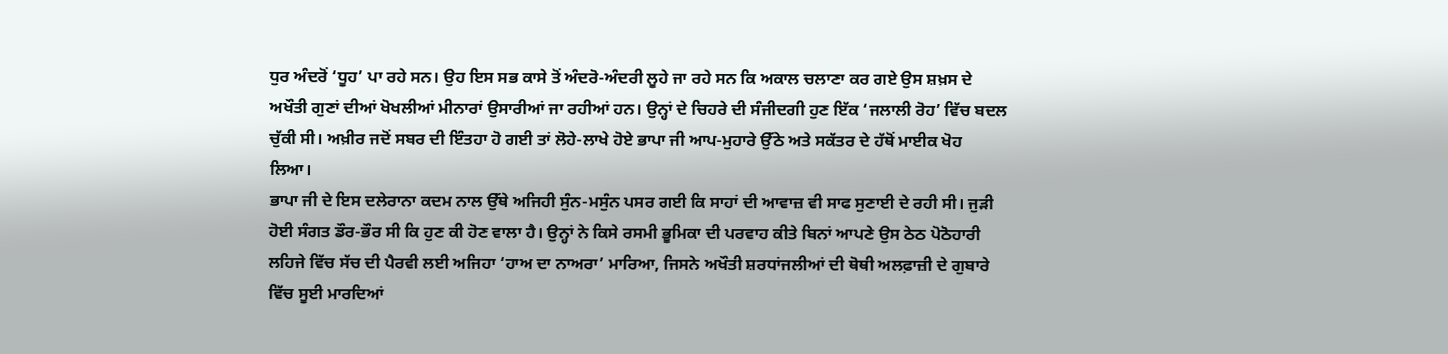ਧੁਰ ਅੰਦਰੋਂ ‘ਧੂਹ’ ਪਾ ਰਹੇ ਸਨ। ਉਹ ਇਸ ਸਭ ਕਾਸੇ ਤੋਂ ਅੰਦਰੋ-ਅੰਦਰੀ ਲੂਹੇ ਜਾ ਰਹੇ ਸਨ ਕਿ ਅਕਾਲ ਚਲਾਣਾ ਕਰ ਗਏ ਉਸ ਸ਼ਖ਼ਸ ਦੇ ਅਖੌਤੀ ਗੁਣਾਂ ਦੀਆਂ ਖੋਖਲੀਆਂ ਮੀਨਾਰਾਂ ਉਸਾਰੀਆਂ ਜਾ ਰਹੀਆਂ ਹਨ। ਉਨ੍ਹਾਂ ਦੇ ਚਿਹਰੇ ਦੀ ਸੰਜੀਦਗੀ ਹੁਣ ਇੱਕ ‘ਜਲਾਲੀ ਰੋਹ’ ਵਿੱਚ ਬਦਲ ਚੁੱਕੀ ਸੀ। ਅਖ਼ੀਰ ਜਦੋਂ ਸਬਰ ਦੀ ਇੰਤਹਾ ਹੋ ਗਈ ਤਾਂ ਲੋਹੇ-ਲਾਖੇ ਹੋਏ ਭਾਪਾ ਜੀ ਆਪ-ਮੁਹਾਰੇ ਉੱਠੇ ਅਤੇ ਸਕੱਤਰ ਦੇ ਹੱਥੋਂ ਮਾਈਕ ਖੋਹ ਲਿਆ।
ਭਾਪਾ ਜੀ ਦੇ ਇਸ ਦਲੇਰਾਨਾ ਕਦਮ ਨਾਲ ਉੱਥੇ ਅਜਿਹੀ ਸੁੰਨ-ਮਸੁੰਨ ਪਸਰ ਗਈ ਕਿ ਸਾਹਾਂ ਦੀ ਆਵਾਜ਼ ਵੀ ਸਾਫ ਸੁਣਾਈ ਦੇ ਰਹੀ ਸੀ। ਜੁੜੀ ਹੋਈ ਸੰਗਤ ਡੌਰ-ਭੌਰ ਸੀ ਕਿ ਹੁਣ ਕੀ ਹੋਣ ਵਾਲਾ ਹੈ। ਉਨ੍ਹਾਂ ਨੇ ਕਿਸੇ ਰਸਮੀ ਭੂਮਿਕਾ ਦੀ ਪਰਵਾਹ ਕੀਤੇ ਬਿਨਾਂ ਆਪਣੇ ਉਸ ਠੇਠ ਪੋਠੋਹਾਰੀ ਲਹਿਜੇ ਵਿੱਚ ਸੱਚ ਦੀ ਪੈਰਵੀ ਲਈ ਅਜਿਹਾ ‘ਹਾਅ ਦਾ ਨਾਅਰਾ’ ਮਾਰਿਆ, ਜਿਸਨੇ ਅਖੌਤੀ ਸ਼ਰਧਾਂਜਲੀਆਂ ਦੀ ਥੋਥੀ ਅਲਫ਼ਾਜ਼ੀ ਦੇ ਗੁਬਾਰੇ ਵਿੱਚ ਸੂਈ ਮਾਰਦਿਆਂ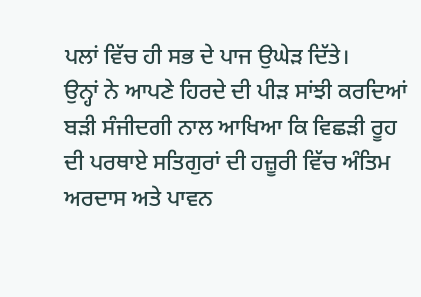ਪਲਾਂ ਵਿੱਚ ਹੀ ਸਭ ਦੇ ਪਾਜ ਉਘੇੜ ਦਿੱਤੇ।
ਉਨ੍ਹਾਂ ਨੇ ਆਪਣੇ ਹਿਰਦੇ ਦੀ ਪੀੜ ਸਾਂਝੀ ਕਰਦਿਆਂ ਬੜੀ ਸੰਜੀਦਗੀ ਨਾਲ ਆਖਿਆ ਕਿ ਵਿਛੜੀ ਰੂਹ ਦੀ ਪਰਥਾਏ ਸਤਿਗੁਰਾਂ ਦੀ ਹਜ਼ੂਰੀ ਵਿੱਚ ਅੰਤਿਮ ਅਰਦਾਸ ਅਤੇ ਪਾਵਨ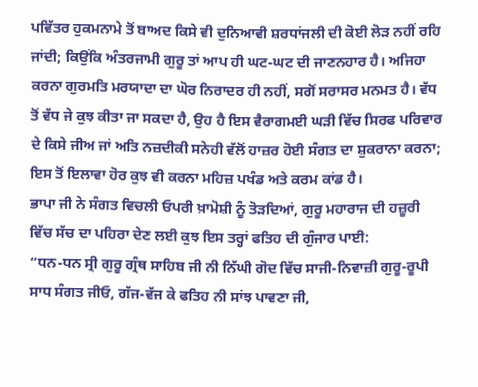ਪਵਿੱਤਰ ਹੁਕਮਨਾਮੇ ਤੋਂ ਬਾਅਦ ਕਿਸੇ ਵੀ ਦੁਨਿਆਵੀ ਸ਼ਰਧਾਂਜਲੀ ਦੀ ਕੋਈ ਲੋੜ ਨਹੀਂ ਰਹਿ ਜਾਂਦੀ; ਕਿਉਂਕਿ ਅੰਤਰਜਾਮੀ ਗੁਰੂ ਤਾਂ ਆਪ ਹੀ ਘਟ-ਘਟ ਦੀ ਜਾਣਨਹਾਰ ਹੈ। ਅਜਿਹਾ ਕਰਨਾ ਗੁਰਮਤਿ ਮਰਯਾਦਾ ਦਾ ਘੋਰ ਨਿਰਾਦਰ ਹੀ ਨਹੀਂ, ਸਗੋਂ ਸਰਾਸਰ ਮਨਮਤ ਹੈ। ਵੱਧ ਤੋਂ ਵੱਧ ਜੇ ਕੁਝ ਕੀਤਾ ਜਾ ਸਕਦਾ ਹੈ, ਉਹ ਹੈ ਇਸ ਵੈਰਾਗਮਈ ਘੜੀ ਵਿੱਚ ਸਿਰਫ ਪਰਿਵਾਰ ਦੇ ਕਿਸੇ ਜੀਅ ਜਾਂ ਅਤਿ ਨਜ਼ਦੀਕੀ ਸਨੇਹੀ ਵੱਲੋਂ ਹਾਜ਼ਰ ਹੋਈ ਸੰਗਤ ਦਾ ਸ਼ੁਕਰਾਨਾ ਕਰਨਾ; ਇਸ ਤੋਂ ਇਲਾਵਾ ਹੋਰ ਕੁਝ ਵੀ ਕਰਨਾ ਮਹਿਜ਼ ਪਖੰਡ ਅਤੇ ਕਰਮ ਕਾਂਡ ਹੈ।
ਭਾਪਾ ਜੀ ਨੇ ਸੰਗਤ ਵਿਚਲੀ ਓਪਰੀ ਖ਼ਾਮੋਸ਼ੀ ਨੂੰ ਤੋੜਦਿਆਂ, ਗੁਰੂ ਮਹਾਰਾਜ ਦੀ ਹਜ਼ੂਰੀ ਵਿੱਚ ਸੱਚ ਦਾ ਪਹਿਰਾ ਦੇਣ ਲਈ ਕੁਝ ਇਸ ਤਰ੍ਹਾਂ ਫਤਿਹ ਦੀ ਗੁੰਜਾਰ ਪਾਈ:
“ਧਨ-ਧਨ ਸ੍ਰੀ ਗੁਰੂ ਗ੍ਰੰਥ ਸਾਹਿਬ ਜੀ ਨੀ ਨਿੱਘੀ ਗੋਦ ਵਿੱਚ ਸਾਜੀ-ਨਿਵਾਜ਼ੀ ਗੁਰੂ-ਰੂਪੀ ਸਾਧ ਸੰਗਤ ਜੀਓ, ਗੱਜ-ਵੱਜ ਕੇ ਫਤਿਹ ਨੀ ਸਾਂਝ ਪਾਵਣਾ ਜੀ,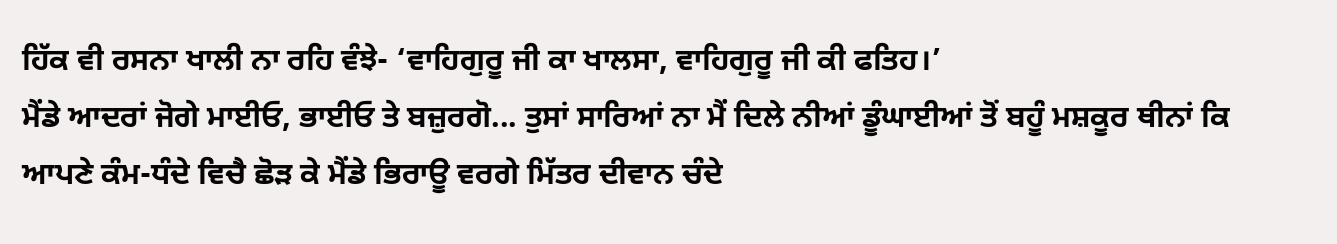ਹਿੱਕ ਵੀ ਰਸਨਾ ਖਾਲੀ ਨਾ ਰਹਿ ਵੰਝੇ- ‘ਵਾਹਿਗੁਰੂ ਜੀ ਕਾ ਖਾਲਸਾ, ਵਾਹਿਗੁਰੂ ਜੀ ਕੀ ਫਤਿਹ।’
ਮੈਂਡੇ ਆਦਰਾਂ ਜੋਗੇ ਮਾਈਓ, ਭਾਈਓ ਤੇ ਬਜ਼ੁਰਗੋ... ਤੁਸਾਂ ਸਾਰਿਆਂ ਨਾ ਮੈਂ ਦਿਲੇ ਨੀਆਂ ਡੂੰਘਾਈਆਂ ਤੋਂ ਬਹੂੰ ਮਸ਼ਕੂਰ ਥੀਨਾਂ ਕਿ ਆਪਣੇ ਕੰਮ-ਧੰਦੇ ਵਿਚੈ ਛੋੜ ਕੇ ਮੈਂਡੇ ਭਿਰਾਊ ਵਰਗੇ ਮਿੱਤਰ ਦੀਵਾਨ ਚੰਦੇ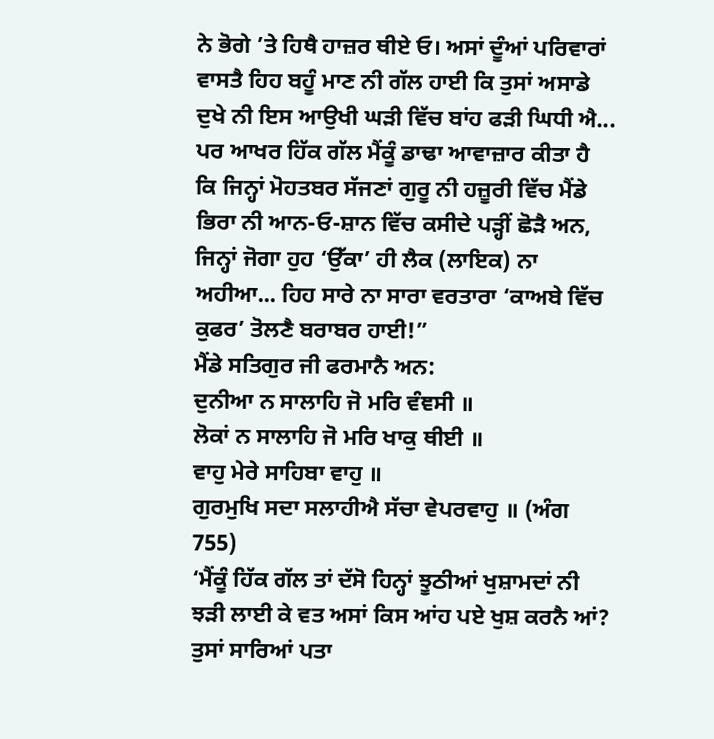ਨੇ ਭੋਗੇ ’ਤੇ ਹਿਥੈ ਹਾਜ਼ਰ ਥੀਏ ਓ। ਅਸਾਂ ਦੂੰਆਂ ਪਰਿਵਾਰਾਂ ਵਾਸਤੈ ਹਿਹ ਬਹੂੰ ਮਾਣ ਨੀ ਗੱਲ ਹਾਈ ਕਿ ਤੁਸਾਂ ਅਸਾਡੇ ਦੁਖੇ ਨੀ ਇਸ ਆਉਖੀ ਘੜੀ ਵਿੱਚ ਬਾਂਹ ਫੜੀ ਘਿਧੀ ਐ... ਪਰ ਆਖਰ ਹਿੱਕ ਗੱਲ ਮੈਂਕੂੰ ਡਾਢਾ ਆਵਾਜ਼ਾਰ ਕੀਤਾ ਹੈ ਕਿ ਜਿਨ੍ਹਾਂ ਮੋਹਤਬਰ ਸੱਜਣਾਂ ਗੁਰੂ ਨੀ ਹਜ਼ੂਰੀ ਵਿੱਚ ਮੈਂਡੇ ਭਿਰਾ ਨੀ ਆਨ-ਓ-ਸ਼ਾਨ ਵਿੱਚ ਕਸੀਦੇ ਪੜ੍ਹੀਂ ਛੋੜੈ ਅਨ, ਜਿਨ੍ਹਾਂ ਜੋਗਾ ਹੁਹ ‘ਉੱਕਾ’ ਹੀ ਲੈਕ (ਲਾਇਕ) ਨਾ ਅਹੀਆ... ਹਿਹ ਸਾਰੇ ਨਾ ਸਾਰਾ ਵਰਤਾਰਾ ‘ਕਾਅਬੇ ਵਿੱਚ ਕੁਫਰ’ ਤੋਲਣੈ ਬਰਾਬਰ ਹਾਈ!”
ਮੈਂਡੇ ਸਤਿਗੁਰ ਜੀ ਫਰਮਾਨੈ ਅਨ:
ਦੁਨੀਆ ਨ ਸਾਲਾਹਿ ਜੋ ਮਰਿ ਵੰਞਸੀ ॥
ਲੋਕਾਂ ਨ ਸਾਲਾਹਿ ਜੋ ਮਰਿ ਖਾਕੁ ਥੀਈ ॥
ਵਾਹੁ ਮੇਰੇ ਸਾਹਿਬਾ ਵਾਹੁ ॥
ਗੁਰਮੁਖਿ ਸਦਾ ਸਲਾਹੀਐ ਸੱਚਾ ਵੇਪਰਵਾਹੁ ॥ (ਅੰਗ 755)
‘ਮੈਂਕੂੰ ਹਿੱਕ ਗੱਲ ਤਾਂ ਦੱਸੋ ਹਿਨ੍ਹਾਂ ਝੂਠੀਆਂ ਖੁਸ਼ਾਮਦਾਂ ਨੀ ਝੜੀ ਲਾਈ ਕੇ ਵਤ ਅਸਾਂ ਕਿਸ ਆਂਹ ਪਏ ਖੁਸ਼ ਕਰਨੈ ਆਂ? ਤੁਸਾਂ ਸਾਰਿਆਂ ਪਤਾ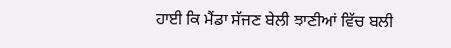ਹਾਈ ਕਿ ਮੈਂਡਾ ਸੱਜਣ ਬੇਲੀ ਝਾਣੀਆਂ ਵਿੱਚ ਬਲੀ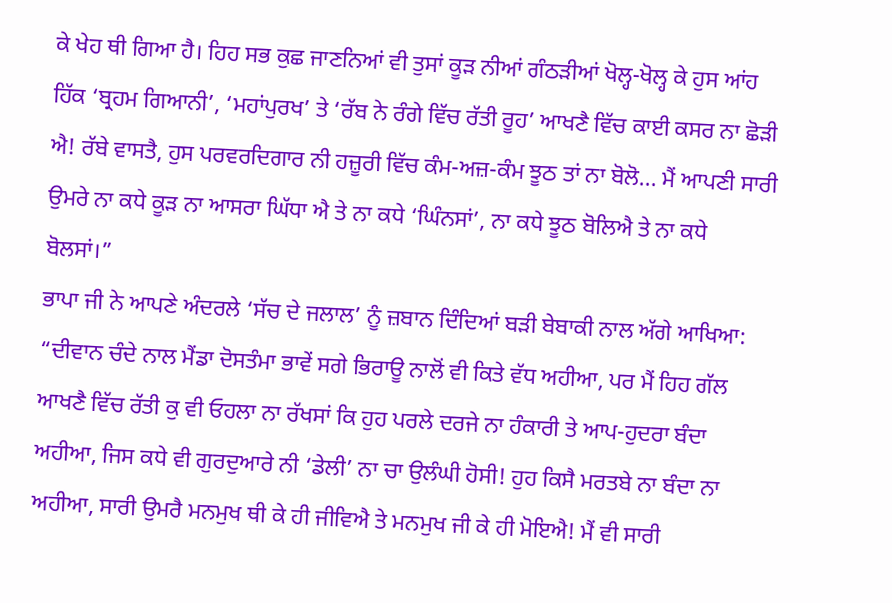ਕੇ ਖੇਹ ਥੀ ਗਿਆ ਹੈ। ਹਿਹ ਸਭ ਕੁਛ ਜਾਣਨਿਆਂ ਵੀ ਤੁਸਾਂ ਕੂੜ ਨੀਆਂ ਗੰਠੜੀਆਂ ਖੋਲ੍ਹ-ਖੋਲ੍ਹ ਕੇ ਹੁਸ ਆਂਹ ਹਿੱਕ ‘ਬ੍ਰਹਮ ਗਿਆਨੀ’, ‘ਮਹਾਂਪੁਰਖ’ ਤੇ ‘ਰੱਬ ਨੇ ਰੰਗੇ ਵਿੱਚ ਰੱਤੀ ਰੂਹ’ ਆਖਣੈ ਵਿੱਚ ਕਾਈ ਕਸਰ ਨਾ ਛੋੜੀ ਐ! ਰੱਬੇ ਵਾਸਤੈ, ਹੁਸ ਪਰਵਰਦਿਗਾਰ ਨੀ ਹਜ਼ੂਰੀ ਵਿੱਚ ਕੰਮ-ਅਜ਼-ਕੰਮ ਝੂਠ ਤਾਂ ਨਾ ਬੋਲੋ... ਮੈਂ ਆਪਣੀ ਸਾਰੀ ਉਮਰੇ ਨਾ ਕਧੇ ਕੂੜ ਨਾ ਆਸਰਾ ਘਿੱਧਾ ਐ ਤੇ ਨਾ ਕਧੇ ‘ਘਿੰਨਸਾਂ’, ਨਾ ਕਧੇ ਝੂਠ ਬੋਲਿਐ ਤੇ ਨਾ ਕਧੇ ਬੋਲਸਾਂ।”
ਭਾਪਾ ਜੀ ਨੇ ਆਪਣੇ ਅੰਦਰਲੇ ‘ਸੱਚ ਦੇ ਜਲਾਲ’ ਨੂੰ ਜ਼ਬਾਨ ਦਿੰਦਿਆਂ ਬੜੀ ਬੇਬਾਕੀ ਨਾਲ ਅੱਗੇ ਆਖਿਆ:
“ਦੀਵਾਨ ਚੰਦੇ ਨਾਲ ਮੈਂਡਾ ਦੋਸਤੰਮਾ ਭਾਵੇਂ ਸਗੇ ਭਿਰਾਊ ਨਾਲੋਂ ਵੀ ਕਿਤੇ ਵੱਧ ਅਹੀਆ, ਪਰ ਮੈਂ ਹਿਹ ਗੱਲ ਆਖਣੈ ਵਿੱਚ ਰੱਤੀ ਕੁ ਵੀ ਓਹਲਾ ਨਾ ਰੱਖਸਾਂ ਕਿ ਹੁਹ ਪਰਲੇ ਦਰਜੇ ਨਾ ਹੰਕਾਰੀ ਤੇ ਆਪ-ਹੁਦਰਾ ਬੰਦਾ ਅਹੀਆ, ਜਿਸ ਕਧੇ ਵੀ ਗੁਰਦੁਆਰੇ ਨੀ ‘ਡੇਲੀ’ ਨਾ ਚਾ ਉਲੰਘੀ ਹੋਸੀ! ਹੁਹ ਕਿਸੈ ਮਰਤਬੇ ਨਾ ਬੰਦਾ ਨਾ ਅਹੀਆ, ਸਾਰੀ ਉਮਰੈ ਮਨਮੁਖ ਥੀ ਕੇ ਹੀ ਜੀਵਿਐ ਤੇ ਮਨਮੁਖ ਜੀ ਕੇ ਹੀ ਮੋਇਐ! ਮੈਂ ਵੀ ਸਾਰੀ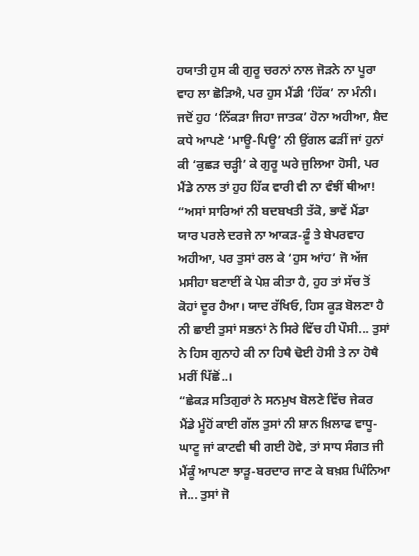ਹਯਾਤੀ ਹੁਸ ਕੀ ਗੁਰੂ ਚਰਨਾਂ ਨਾਲ ਜੋੜਨੇ ਨਾ ਪੂਰਾ ਵਾਹ ਲਾ ਛੋੜਿਐ, ਪਰ ਹੁਸ ਮੈਂਡੀ ‘ਹਿੱਕ’ ਨਾ ਮੰਨੀ। ਜਦੋਂ ਹੁਹ ‘ਨਿੱਕੜਾ ਜਿਹਾ ਜਾਤਕ’ ਹੋਨਾ ਅਹੀਆ, ਸ਼ੈਦ ਕਧੇ ਆਪਣੇ ‘ਮਾਊ-ਪਿਊ’ ਨੀ ਉਂਗਲ ਫੜੀਂ ਜਾਂ ਹੁਨਾਂ ਕੀ ‘ਕੁਛੜ ਚੜ੍ਹੀ’ ਕੇ ਗੁਰੂ ਘਰੇ ਜੁਲਿਆ ਹੋਸੀ, ਪਰ ਮੈਂਡੇ ਨਾਲ ਤਾਂ ਹੁਹ ਹਿੱਕ ਵਾਰੀ ਵੀ ਨਾ ਵੰਝੀਂ ਥੀਆ!
“ਅਸਾਂ ਸਾਰਿਆਂ ਨੀ ਬਦਬਖਤੀ ਤੱਕੋ, ਭਾਵੇਂ ਮੈਂਡਾ ਯਾਰ ਪਰਲੇ ਦਰਜੇ ਨਾ ਆਕੜ-ਫ਼ੂੰ ਤੇ ਬੇਪਰਵਾਹ ਅਹੀਆ, ਪਰ ਤੁਸਾਂ ਰਲ ਕੇ ‘ਹੁਸ ਆਂਹ’ ਜੋ ਅੱਜ ਮਸੀਹਾ ਬਣਾਈਂ ਕੇ ਪੇਸ਼ ਕੀਤਾ ਹੈ, ਹੁਹ ਤਾਂ ਸੱਚ ਤੋਂ ਕੋਹਾਂ ਦੂਰ ਹੈਆ। ਯਾਦ ਰੱਖਿਓ, ਹਿਸ ਕੂੜ ਬੋਲਣਾ ਹੈ ਨੀ ਛਾਈ ਤੁਸਾਂ ਸਭਨਾਂ ਨੇ ਸਿਰੇ ਵਿੱਚ ਹੀ ਪੌਸੀ... ਤੁਸਾਂ ਨੇ ਹਿਸ ਗੁਨਾਹੇ ਕੀ ਨਾ ਹਿਥੈ ਢੋਈ ਹੋਸੀ ਤੇ ਨਾ ਹੋਥੈ ਮਰੀਂ ਪਿੱਛੋਂ..।
“ਛੇਕੜ ਸਤਿਗੁਰਾਂ ਨੇ ਸਨਮੁਖ ਬੋਲਣੇ ਵਿੱਚ ਜੇਕਰ ਮੈਂਡੇ ਮੂੰਹੋਂ ਕਾਈ ਗੱਲ ਤੁਸਾਂ ਨੀ ਸ਼ਾਨ ਖ਼ਿਲਾਫ ਵਾਧੂ-ਘਾਟੂ ਜਾਂ ਕਾਟਵੀ ਥੀ ਗਈ ਹੋਵੇ, ਤਾਂ ਸਾਧ ਸੰਗਤ ਜੀ ਮੈਂਕੂੰ ਆਪਣਾ ਝਾੜੂ-ਬਰਦਾਰ ਜਾਣ ਕੇ ਬਖ਼ਸ਼ ਘਿੰਨਿਆ ਜੇ... ਤੁਸਾਂ ਜੋ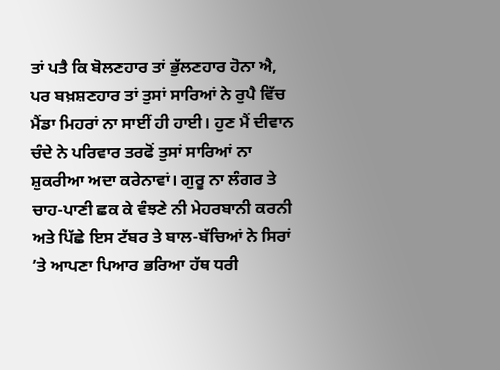ਤਾਂ ਪਤੈ ਕਿ ਬੋਲਣਹਾਰ ਤਾਂ ਭੁੱਲਣਹਾਰ ਹੋਨਾ ਐ, ਪਰ ਬਖ਼ਸ਼ਣਹਾਰ ਤਾਂ ਤੁਸਾਂ ਸਾਰਿਆਂ ਨੇ ਰੁਪੈ ਵਿੱਚ ਮੈਂਡਾ ਮਿਹਰਾਂ ਨਾ ਸਾਈਂ ਹੀ ਹਾਈ। ਹੁਣ ਮੈਂ ਦੀਵਾਨ ਚੰਦੇ ਨੇ ਪਰਿਵਾਰ ਤਰਫੋਂ ਤੁਸਾਂ ਸਾਰਿਆਂ ਨਾ ਸ਼ੁਕਰੀਆ ਅਦਾ ਕਰੇਨਾਵਾਂ। ਗੁਰੂ ਨਾ ਲੰਗਰ ਤੇ ਚਾਹ-ਪਾਣੀ ਛਕ ਕੇ ਵੰਝਣੇ ਨੀ ਮੇਹਰਬਾਨੀ ਕਰਨੀ ਅਤੇ ਪਿੱਛੇ ਇਸ ਟੱਬਰ ਤੇ ਬਾਲ-ਬੱਚਿਆਂ ਨੇ ਸਿਰਾਂ ’ਤੇ ਆਪਣਾ ਪਿਆਰ ਭਰਿਆ ਹੱਥ ਧਰੀ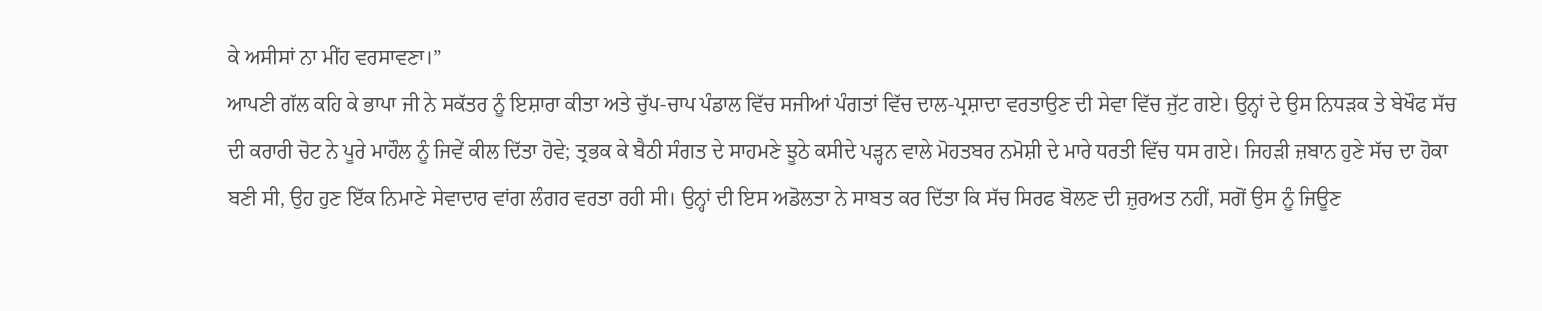ਕੇ ਅਸੀਸਾਂ ਨਾ ਮੀਂਹ ਵਰਸਾਵਣਾ।”
ਆਪਣੀ ਗੱਲ ਕਹਿ ਕੇ ਭਾਪਾ ਜੀ ਨੇ ਸਕੱਤਰ ਨੂੰ ਇਸ਼ਾਰਾ ਕੀਤਾ ਅਤੇ ਚੁੱਪ-ਚਾਪ ਪੰਡਾਲ ਵਿੱਚ ਸਜੀਆਂ ਪੰਗਤਾਂ ਵਿੱਚ ਦਾਲ-ਪ੍ਰਸ਼ਾਦਾ ਵਰਤਾਉਣ ਦੀ ਸੇਵਾ ਵਿੱਚ ਜੁੱਟ ਗਏ। ਉਨ੍ਹਾਂ ਦੇ ਉਸ ਨਿਧੜਕ ਤੇ ਬੇਖੌਫ ਸੱਚ ਦੀ ਕਰਾਰੀ ਚੋਟ ਨੇ ਪੂਰੇ ਮਾਹੌਲ ਨੂੰ ਜਿਵੇਂ ਕੀਲ ਦਿੱਤਾ ਹੋਵੇ; ਤ੍ਰਭਕ ਕੇ ਬੈਠੀ ਸੰਗਤ ਦੇ ਸਾਹਮਣੇ ਝੂਠੇ ਕਸੀਦੇ ਪੜ੍ਹਨ ਵਾਲੇ ਮੋਹਤਬਰ ਨਮੋਸ਼ੀ ਦੇ ਮਾਰੇ ਧਰਤੀ ਵਿੱਚ ਧਸ ਗਏ। ਜਿਹੜੀ ਜ਼ਬਾਨ ਹੁਣੇ ਸੱਚ ਦਾ ਹੋਕਾ ਬਣੀ ਸੀ, ਉਹ ਹੁਣ ਇੱਕ ਨਿਮਾਣੇ ਸੇਵਾਦਾਰ ਵਾਂਗ ਲੰਗਰ ਵਰਤਾ ਰਹੀ ਸੀ। ਉਨ੍ਹਾਂ ਦੀ ਇਸ ਅਡੋਲਤਾ ਨੇ ਸਾਬਤ ਕਰ ਦਿੱਤਾ ਕਿ ਸੱਚ ਸਿਰਫ ਬੋਲਣ ਦੀ ਜ਼ੁਰਅਤ ਨਹੀਂ, ਸਗੋਂ ਉਸ ਨੂੰ ਜਿਊਣ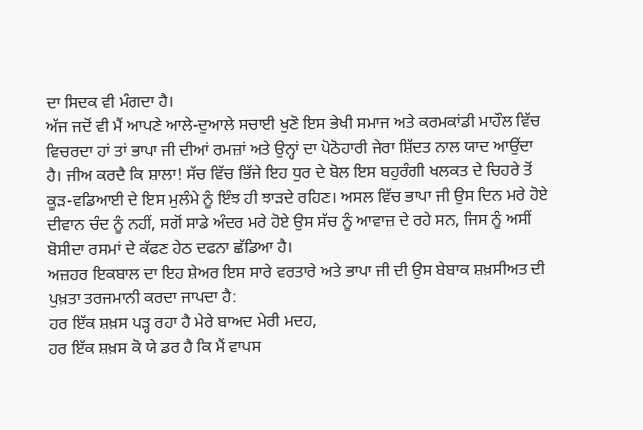ਦਾ ਸਿਦਕ ਵੀ ਮੰਗਦਾ ਹੈ।
ਅੱਜ ਜਦੋਂ ਵੀ ਮੈਂ ਆਪਣੇ ਆਲੇ-ਦੁਆਲੇ ਸਚਾਈ ਖੁਣੋ ਇਸ ਭੇਖੀ ਸਮਾਜ ਅਤੇ ਕਰਮਕਾਂਡੀ ਮਾਹੌਲ ਵਿੱਚ ਵਿਚਰਦਾ ਹਾਂ ਤਾਂ ਭਾਪਾ ਜੀ ਦੀਆਂ ਰਮਜ਼ਾਂ ਅਤੇ ਉਨ੍ਹਾਂ ਦਾ ਪੋਠੋਹਾਰੀ ਜੇਰਾ ਸ਼ਿੱਦਤ ਨਾਲ ਯਾਦ ਆਉਂਦਾ ਹੈ। ਜੀਅ ਕਰਦੈ ਕਿ ਸ਼ਾਲਾ! ਸੱਚ ਵਿੱਚ ਭਿੱਜੇ ਇਹ ਧੁਰ ਦੇ ਬੋਲ ਇਸ ਬਹੁਰੰਗੀ ਖਲਕਤ ਦੇ ਚਿਹਰੇ ਤੋਂ ਕੂੜ-ਵਡਿਆਈ ਦੇ ਇਸ ਮੁਲੰਮੇ ਨੂੰ ਇੰਝ ਹੀ ਝਾੜਦੇ ਰਹਿਣ। ਅਸਲ ਵਿੱਚ ਭਾਪਾ ਜੀ ਉਸ ਦਿਨ ਮਰੇ ਹੋਏ ਦੀਵਾਨ ਚੰਦ ਨੂੰ ਨਹੀਂ, ਸਗੋਂ ਸਾਡੇ ਅੰਦਰ ਮਰੇ ਹੋਏ ਉਸ ਸੱਚ ਨੂੰ ਆਵਾਜ਼ ਦੇ ਰਹੇ ਸਨ, ਜਿਸ ਨੂੰ ਅਸੀਂ ਬੋਸੀਦਾ ਰਸਮਾਂ ਦੇ ਕੱਫਣ ਹੇਠ ਦਫਨਾ ਛੱਡਿਆ ਹੈ।
ਅਜ਼ਹਰ ਇਕਬਾਲ ਦਾ ਇਹ ਸ਼ੇਅਰ ਇਸ ਸਾਰੇ ਵਰਤਾਰੇ ਅਤੇ ਭਾਪਾ ਜੀ ਦੀ ਉਸ ਬੇਬਾਕ ਸ਼ਖ਼ਸੀਅਤ ਦੀ ਪੁਖ਼ਤਾ ਤਰਜਮਾਨੀ ਕਰਦਾ ਜਾਪਦਾ ਹੈ:
ਹਰ ਇੱਕ ਸ਼ਖ਼ਸ ਪੜ੍ਹ ਰਹਾ ਹੈ ਮੇਰੇ ਬਾਅਦ ਮੇਰੀ ਮਦਹ,
ਹਰ ਇੱਕ ਸ਼ਖ਼ਸ ਕੋ ਯੇ ਡਰ ਹੈ ਕਿ ਮੈਂ ਵਾਪਸ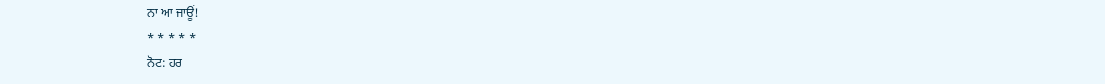ਨਾ ਆ ਜਾਊਂ!
* * * * *
ਨੋਟ: ਹਰ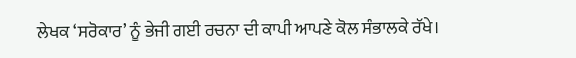ਲੇਖਕ ‘ਸਰੋਕਾਰ’ ਨੂੰ ਭੇਜੀ ਗਈ ਰਚਨਾ ਦੀ ਕਾਪੀ ਆਪਣੇ ਕੋਲ ਸੰਭਾਲਕੇ ਰੱਖੇ।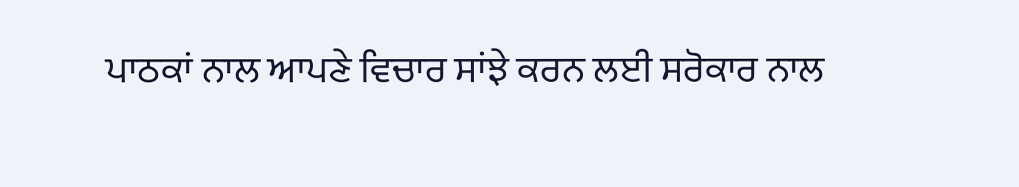ਪਾਠਕਾਂ ਨਾਲ ਆਪਣੇ ਵਿਚਾਰ ਸਾਂਝੇ ਕਰਨ ਲਈ ਸਰੋਕਾਰ ਨਾਲ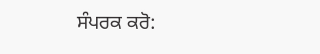ਸੰਪਰਕ ਕਰੋ: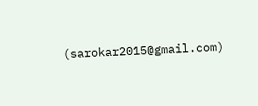(sarokar2015@gmail.com)